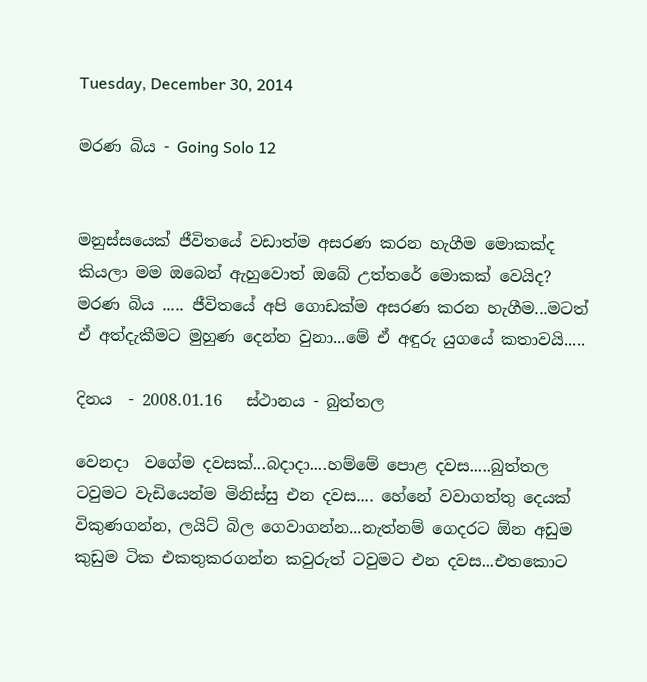Tuesday, December 30, 2014

මරණ බිය - Going Solo 12


මනුස්සයෙක් ජීවිතයේ වඩාත්ම අසරණ කරන හැගීම මොකක්ද කියලා මම ඔබෙන් ඇහුවොත් ඔබේ උත්තරේ මොකක් වෙයිද? මරණ බිය ..... ජීවිතයේ අපි ගොඩක්ම අසරණ කරන හැගීම...මටත් ඒ අත්දැකීමට මුහුණ දෙන්න වුනා...මේ ඒ අඳුරු යුගයේ කතාවයි.....

දිනය  - 2008.01.16   ස්ථානය - බුත්තල

වෙනදා  වගේම දවසක්...බදාදා....හම්මේ පොළ දවස.....බුත්තල ටවුමට වැඩියෙන්ම මිනිස්සු එන දවස.... හේනේ වවාගත්තු දෙයක් විකුණගන්න, ලයිට් බිල ගෙවාගන්න...නැත්නම් ගෙදරට ඕන අඩුම කුඩුම ටික එකතුකරගන්න කවුරුත් ටවුමට එන දවස...එතකොට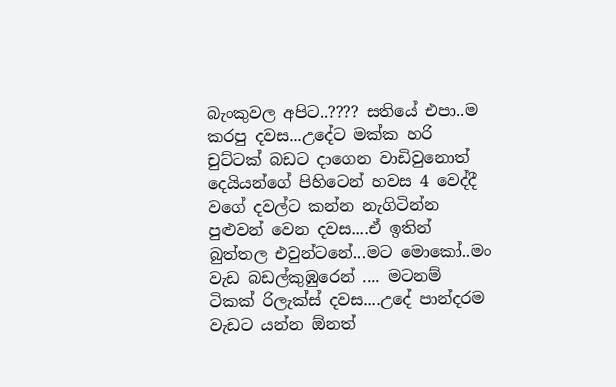බැංකුවල අපිට..???? සතියේ එපා..ම කරපු දවස...උදේට මක්ක හරි චුට්ටක් බඩට දාගෙන වාඩිවුනොත් දෙයියන්ගේ පිහිටෙන් හවස 4 වෙද්දී වගේ දවල්ට කන්න නැගිටින්න පුළුවන් වෙන දවස....ඒ ඉතින් බුත්තල එවුන්ටනේ...මට මොකෝ..මං වැඩ බඩල්කුඹුරෙන් .... මටනම් ටිකක් රිලැක්ස් දවස....උදේ පාන්දරම වැඩට යන්න ඕනත්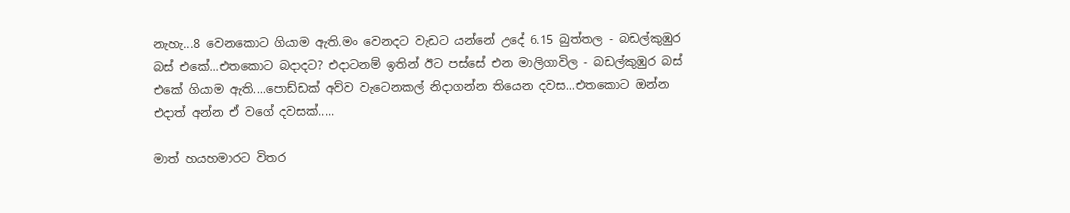නැහැ...8 වෙනකොට ගියාම ඇති.මං වෙනදට වැඩට යන්නේ උදේ 6.15 බුත්තල - බඩල්කුඹුර බස් එකේ...එතකොට බදාදට? එදාටනම් ඉතින් ඊට පස්සේ එන මාලිගාවිල - බඩල්කුඹුර බස් එකේ ගියාම ඇති....පොඩ්ඩක් අව්ව වැටෙනකල් නිදාගන්න තියෙන දවස...එතකොට ඔන්න එදාත් අන්න ඒ වගේ දවසක්.....

මාත් හයහමාරට විතර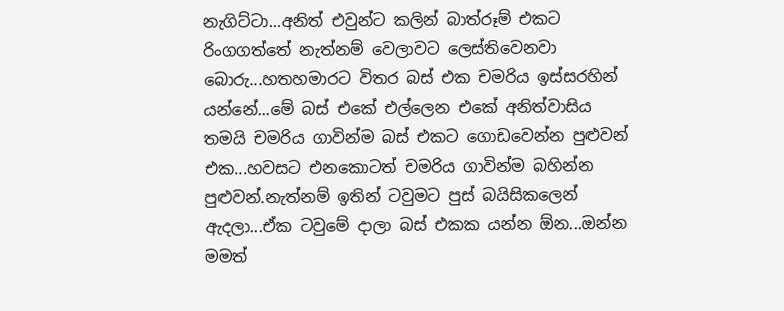නැගිට්ටා...අනිත් එවුන්ට කලින් බාත්රූම් එකට රිංගගත්තේ නැත්නම් වෙලාවට ලෙස්තිවෙනවා බොරු...හතහමාරට විතර බස් එක චමරිය ඉස්සරහින් යන්නේ...මේ බස් එකේ එල්ලෙන එකේ අනිත්වාසිය තමයි චමරිය ගාවින්ම බස් එකට ගොඩවෙන්න පුළුවන් එක...හවසට එනකොටත් චමරිය ගාවින්ම බහින්න පුළුවන්.නැත්නම් ඉතින් ටවුමට පුස් බයිසිකලෙන් ඇදලා...ඒක ටවුමේ දාලා බස් එකක යන්න ඕන...ඔන්න මමත්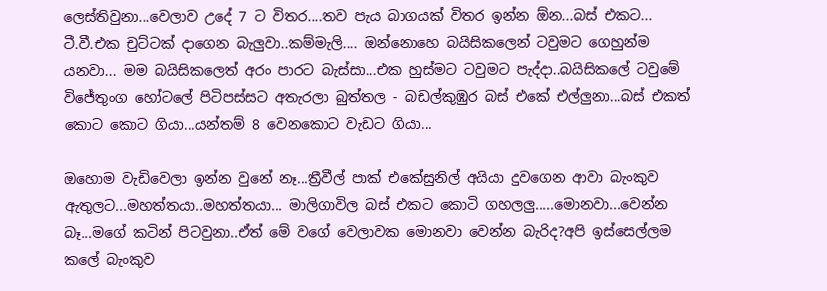ලෙස්තිවුනා...වෙලාව උදේ 7 ට විතර....තව පැය බාගයක් විතර ඉන්න ඕන...බස් එකට... ටී.වී.එක චුට්ටක් දාගෙන බැලුවා..කම්මැලි.... ඔන්නොහෙ බයිසිකලෙන් ටවුමට ගෙහුන්ම යනවා... මම බයිසිකලෙත් අරං පාරට බැස්සා...එක හුස්මට ටවුමට පැද්දා..බයිසිකලේ ටවුමේ විජේතුංග හෝටලේ පිටිපස්සට අතැරලා බුත්තල - බඩල්කුඹුර බස් එකේ එල්ලුනා...බස් එකත් කොට කොට ගියා...යන්තම් 8 වෙනකොට වැඩට ගියා...

ඔහොම වැඩිවෙලා ඉන්න වුනේ නෑ...ත්‍රීවීල් පාක් එකේසුනිල් අයියා දුවගෙන ආවා බැංකුව ඇතුලට...මහත්තයා..මහත්තයා... මාලිගාවිල බස් එකට කොටි ගහලලු.....මොනවා...වෙන්න බෑ...මගේ කටින් පිටවුනා..ඒත් මේ වගේ වෙලාවක මොනවා වෙන්න බැරිද?අපි ඉස්සෙල්ලම කලේ බැංකුව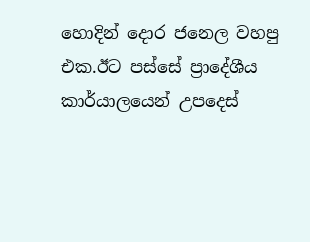හොදින් දොර ජනෙල වහපු එක.ඊට පස්සේ ප්‍රාදේශීය කාර්යාලයෙන් උපදෙස්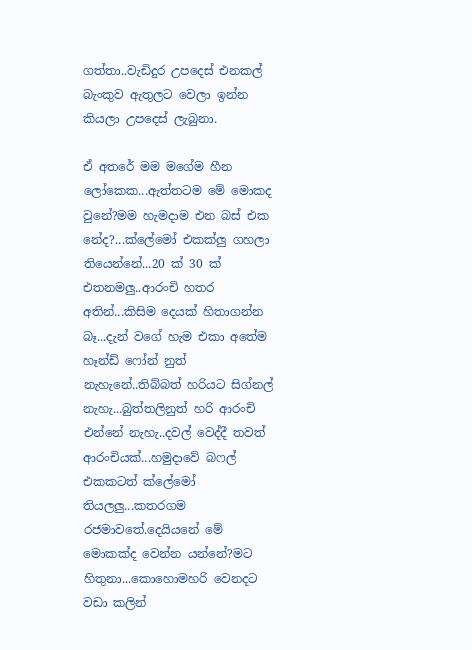ගත්තා..වැඩිදුර උපදෙස් එනකල් බැංකුව ඇතුලට වෙලා ඉන්න කියලා උපදෙස් ලැබුනා.

ඒ අතරේ මම මගේම හීන ලෝකෙක...ඇත්තටම මේ මොකද වුනේ?මම හැමදාම එන බස් එක නේද?...ක්ලේමෝ එකක්ලු ගහලා තියෙන්නේ...20 ක් 30 ක් එතනමලු..ආරංචි හතර අතින්...කිසිම දෙයක් හිතාගන්න බෑ...දැන් වගේ හැම එකා අතේම හෑන්ඩ් ෆෝන් නුත් නැහැනේ..තිබ්බත් හරියට සිග්නල් නැහැ...බුත්තලිනුත් හරි ආරංචි එන්නේ නැහැ..දවල් වෙද්දී තවත් ආරංචියක්...හමුදාවේ බෆල් එකකටත් ක්ලේමෝ තියලලු...කතරගම රජමාවතේ.දෙයියනේ මේ මොකක්ද වෙන්න යන්නේ?මට හිතුනා...කොහොමහරි වෙනදට වඩා කලින්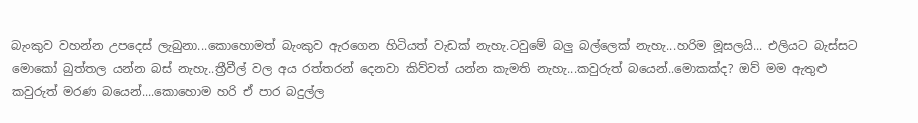බැංකුව වහන්න උපදෙස් ලැබුනා...කොහොමත් බැංකුව ඇරගෙන හිටියත් වැඩක් නැහැ.ටවුමේ බලු බල්ලෙක් නැහැ...හරිම මූසලයි... එලියට බැස්සට මොකෝ බුත්තල යන්න බස් නැහැ..ත්‍රීවීල් වල අය රත්තරන් දෙනවා කිව්වත් යන්න කැමති නැහැ...කවුරුත් බයෙන්..මොකක්ද? ඔව් මම ඇතුළු කවුරුත් මරණ බයෙන්....කොහොම හරි ඒ පාර බදුල්ල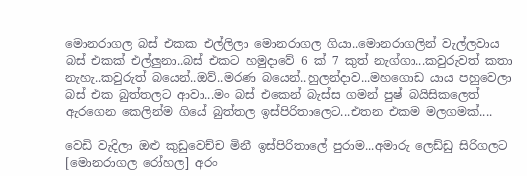මොනරාගල බස් එකක එල්ලිලා මොනරාගල ගියා..මොනරාගලින් වැල්ලවාය බස් එකක් එල්ලුනා..බස් එකට හමුදාවේ 6 ක් 7 කුත් නැග්ගා...කවුරුවත් කතා නැහැ..කවුරුත් බයෙන්..ඔව්..මරණ බයෙන්..හුලන්දාව...මහගොඩ යාය පහුවෙලා බස් එක බුත්තලට ආවා...මං බස් එකෙන් බැස්ස ගමන් පුෂ් බයිසිකලෙත් ඇරගෙන කෙලින්ම ගියේ බුත්තල ඉස්පිරිතාලෙට...එතන එකම මලගමක්....

වෙඩි වැදිලා ඔළු කුඩුවෙච්ච මිනී ඉස්පිරිතාලේ පුරාම...අමාරු ලෙඩ්ඩු සිරිගලට [මොනරාගල රෝහල] අරං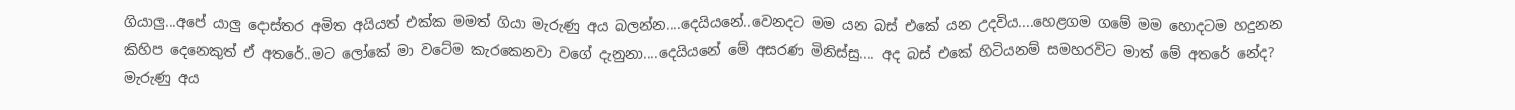ගියාලු...අපේ යාලු දොස්තර අමිත අයියත් එක්ක මමත් ගියා මැරුණු අය බලන්න....දෙයියනේ..වෙනදට මම යන බස් එකේ යන උදවිය....හෙළගම ගමේ මම හොදටම හදුනන කිහිප දෙනෙකුත් ඒ අතරේ..මට ලෝකේ මා වටේම කැරකෙනවා වගේ දැනුනා....දෙයියනේ මේ අසරණ මිනිස්සු.... අද බස් එකේ හිටියනම් සමහරවිට මාත් මේ අතරේ නේද? මැරුණු අය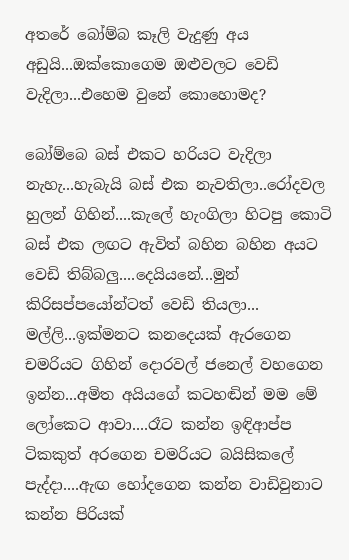අතරේ බෝම්බ කෑලි වැදුණු අය අඩුයි...ඔක්කොගෙම ඔළුවලට වෙඩි වැදිලා...එහෙම වුනේ කොහොමද?

බෝම්බෙ බස් එකට හරියට වැදිලා නැහැ...හැබැයි බස් එක නැවතිලා..රෝදවල හුලන් ගිහින්....කැලේ හැංගිලා හිටපු කොටි බස් එක ලඟට ඇවිත් බහින බහින අයට වෙඩි තිබ්බලු....දෙයියනේ...මුන් කිරිසප්පයෝන්ටත් වෙඩි තියලා... මල්ලි...ඉක්මනට කනදෙයක් ඇරගෙන චමරියට ගිහින් දොරවල් ජනෙල් වහගෙන ඉන්න...අමිත අයියගේ කටහඬින් මම මේ ලෝකෙට ආවා....රෑට කන්න ඉඳිආප්ප ටිකකුත් අරගෙන චමරියට බයිසිකලේ පැද්දා....ඇඟ හෝදගෙන කන්න වාඩිවුනාට කන්න පිරියක්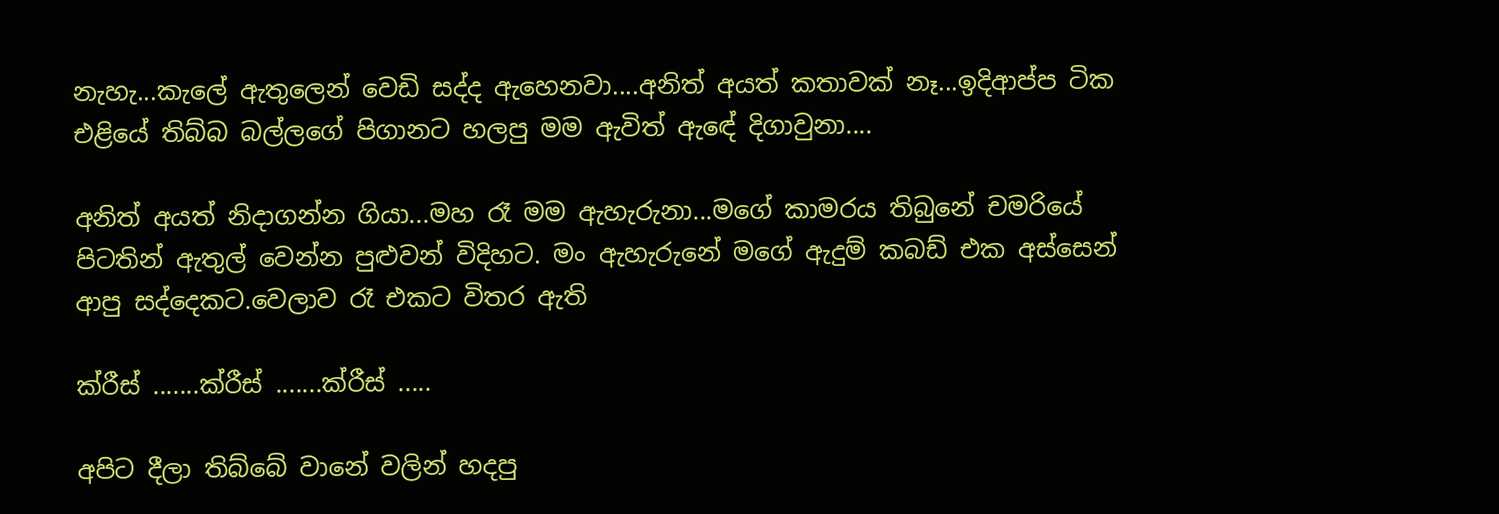නැහැ...කැලේ ඇතුලෙන් වෙඩි සද්ද ඇහෙනවා....අනිත් අයත් කතාවක් නෑ...ඉදිආප්ප ටික එළියේ තිබ්බ බල්ලගේ පිගානට හලපු මම ඇවිත් ඇඳේ දිගාවුනා....

අනිත් අයත් නිදාගන්න ගියා...මහ රෑ මම ඇහැරුනා...මගේ කාමරය තිබුනේ චමරියේ පිටතින් ඇතුල් වෙන්න පුළුවන් විදිහට. මං ඇහැරුනේ මගේ ඇදුම් කබඩ් එක අස්සෙන් ආපු සද්දෙකට.වෙලාව රෑ එ‍කට විතර ඇති

ක්රීස් .......ක්රීස් .......ක්රීස් .....

අපිට දීලා තිබ්බේ වානේ වලින් හදපු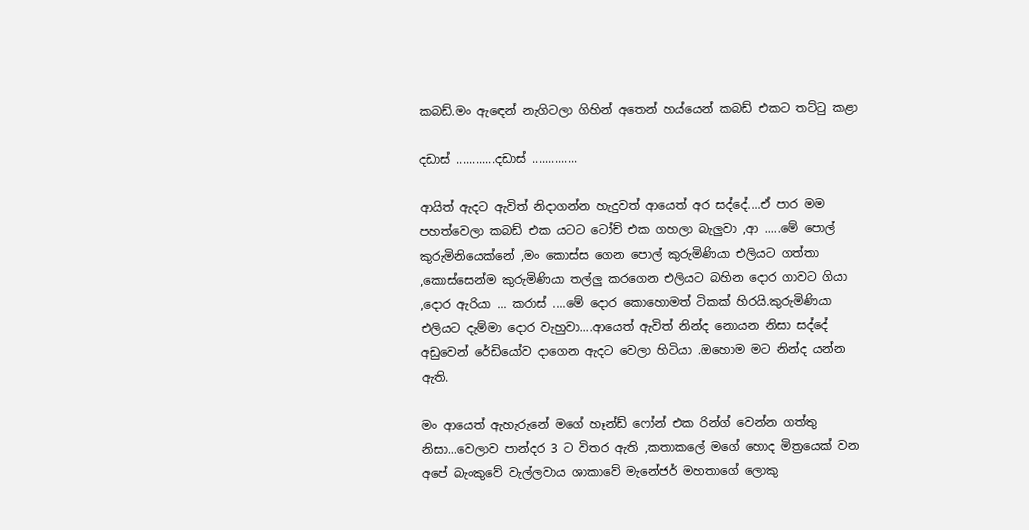කබඩ්.මං ඇඳෙන් නැගිටලා ගිහින් අතෙන් හය්යෙන් කබඩ් එකට තට්ටු කළා

දඩාස් ............දඩාස් ..............

ආයිත් ඇදට ඇවිත් නිදාගන්න හැදුවත් ආයෙත් අර සද්දේ....ඒ පාර මම පහත්වෙලා කබඩ් එක යටට ටෝච් එක ගහලා බැලුවා ,ආ .....මේ පොල් කුරුමිනියෙක්නේ ,මං කොස්ස ගෙන පොල් කුරුමිණියා එලියට ගත්තා ,කොස්සෙන්ම කුරුමිණියා තල්ලු කරගෙන එලියට බහින දොර ගාවට ගියා ,දොර ඇරියා ... කරාස් ....මේ දොර කොහොමත් ටිකක් හිරයි.කුරුමිණියා එලියට දැම්මා දොර වැහුවා....ආයෙත් ඇවිත් නින්ද නොයන නිසා සද්දේ අඩුවෙන් රේඩියෝව දාගෙන ඇදට වෙලා හිටියා .ඔහොම මට නින්ද යන්න ඇති.

මං ආයෙත් ඇහැරුනේ මගේ හෑන්ඩ් ෆෝන් එක රින්ග් වෙන්න ගත්තු නිසා...වෙලාව පාන්දර 3 ට විතර ඇති ,කතාකලේ මගේ හොද මිත්‍රයෙක් වන අපේ බැංකුවේ වැල්ලවාය ශාකාවේ මැනේජර් මහතාගේ ලොකු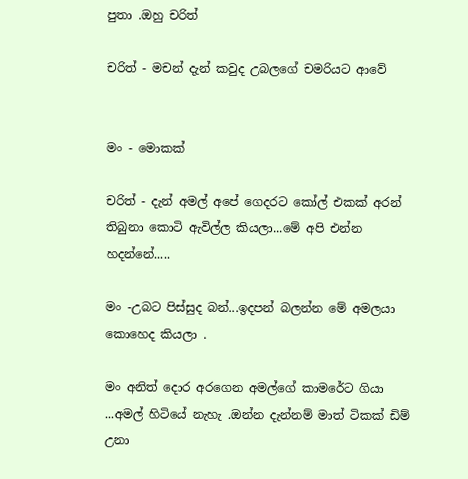පුතා .ඔහු චරිත්

චරිත් - මචන් දැන් කවුද උබලගේ චමරියට ආවේ


මං - මොකක්

චරිත් - දැන් අමල් අපේ ගෙදරට කෝල් එකක් අරන් තිබුනා කොටි ඇවිල්ල කියලා...මේ අපි එන්න හදන්නේ.....

මං -උබට පිස්සුද බන්...ඉදපන් බලන්න මේ අමලයා කොහෙද කියලා .

මං අනිත් දොර අරගෙන අමල්ගේ කාමරේට ගියා ...අමල් හිටියේ නැහැ .ඔන්න දැන්නම් මාත් ටිකක් ඩිම් උනා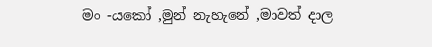මං -යකෝ ,මුන් නැහැනේ ,මාවත් දාල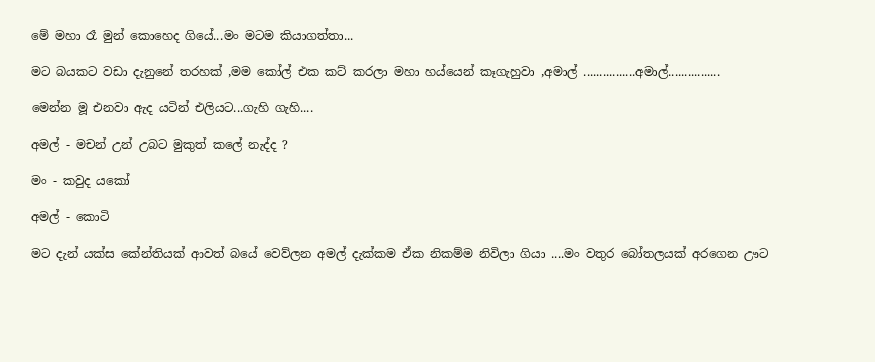මේ මහා රෑ මුන් කොහෙද ගියේ...මං මටම කියාගත්තා...

මට බයකට වඩා දැනුනේ තරහක් ,මම කෝල් එක කට් කරලා මහා හය්යෙන් කෑගැහුවා ,අමාල් ................අමාල්................

මෙන්න මූ එනවා ඇද යටින් එලියට...ගැහි ගැහි....

අමල් - මචන් උන් උබට මුකුත් කලේ නැද්ද ?

මං - කවුද යකෝ

අමල් - කොටි

මට දැන් යක්ස කේන්තියක් ආවත් බයේ වෙව්ලන අමල් දැක්කම ඒක නිකම්ම නිවිලා ගියා ....මං වතුර බෝතලයක් අරගෙන ඌට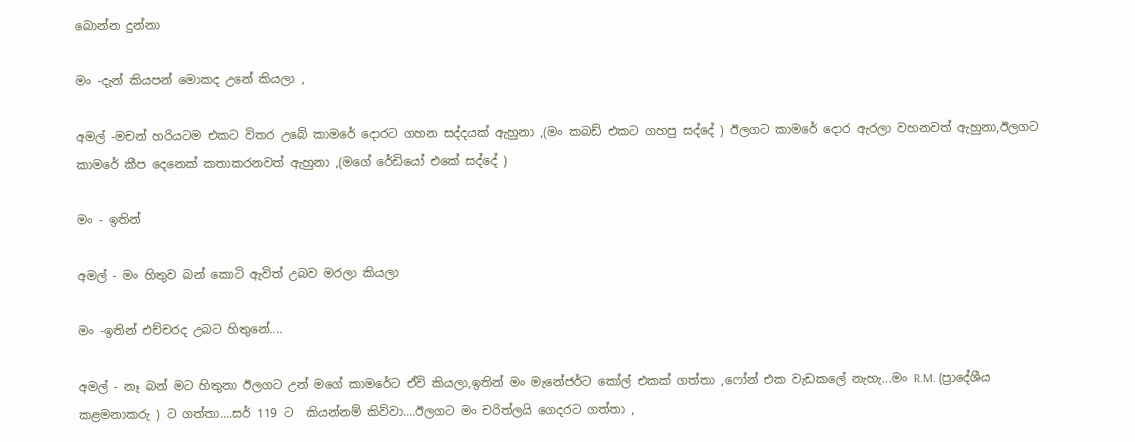බොන්න දුන්නා

මං -දැන් කියපන් මොකද උනේ කියලා ,

අමල් -මචන් හරියටම එකට විතර උබේ කාමරේ දොරට ගහන සද්දයක් ඇහුනා ,(මං කබඩ් එකට ගහපු සද්දේ ) ඊලගට කාමරේ දොර ඇරලා වහනවත් ඇහුනා,ඊලගට කාමරේ කීප දෙනෙක් කතාකරනවත් ඇහුනා ,(මගේ රේඩියෝ එකේ සද්දේ )

මං - ඉතින්

අමල් - මං හිතුව බන් කොටි ඇවිත් උබව මරලා කියලා

මං -ඉතින් එච්චරද උබට හිතුනේ....

අමල් - නෑ බන් මට හිතුනා ඊලගට උන් මගේ කාමරේට ඒවි කියලා,ඉතින් මං මැනේජර්ට කෝල් එකක් ගත්තා ,ෆෝන් එක වැඩකලේ නැහැ...මං R.M. (ප්‍රාදේශීය කළමනාකරු ) ට ගත්තා....සර් 119 ට  කියන්නම් කිව්වා....ඊලගට මං චරිත්ලයි ගෙදරට ගත්තා ,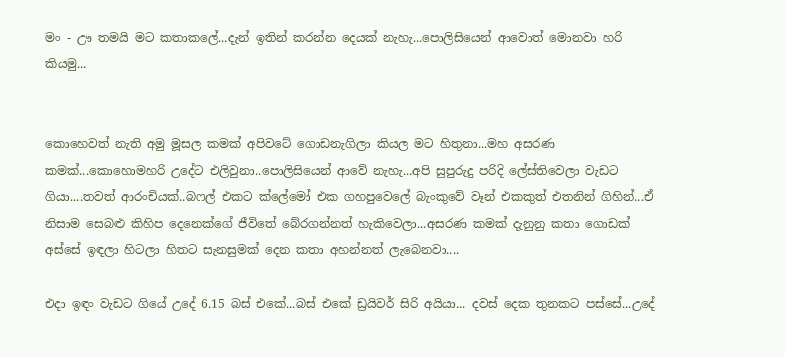මං - ඌ තමයි මට කතාකලේ...දැන් ඉතින් කරන්න දෙයක් නැහැ...පොලිසියෙන් ආවොත් මොනවා හරි කියමු...


කොහෙවත් නැති අමු මූසල කමක් අපිවටේ ගොඩනැගිලා කියල මට හිතුනා...මහ අසරණ කමක්...කොහොමහරි උදේට එලිවුනා..පොලිසියෙන් ආවේ නැහැ...අපි සුපුරුදු පරිදි ලේස්තිවෙලා වැඩට ගියා....තවත් ආරංචියක්..බෆල් එකට ක්ලේමෝ එක ගහපුවෙලේ බැංකුවේ වෑන් එකකුත් එතනින් ගිහින්...ඒ නිසාම සෙබළු කිහිප දෙනෙක්ගේ ජීවිතේ බේරගන්නත් හැකිවෙලා...අසරණ කමක් දැනුනු කතා ගොඩක් අස්සේ ඉඳලා හිටලා හිතට සැනසුමක් දෙන කතා අහන්නත් ලැබෙනවා....

එදා ඉඳං වැඩට ගියේ උදේ 6.15 බස් එකේ...බස් එකේ ඩ්‍රයිවර් සිරි අයියා... දවස් දෙක තුනකට පස්සේ...උදේ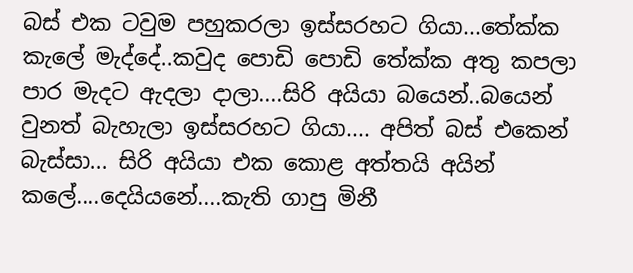බස් එක ටවුම පහුකරලා ඉස්සරහට ගියා...තේක්ක කැලේ මැද්දේ..කවුද පොඩි පොඩි තේක්ක අතු කපලා පාර මැදට ඇදලා දාලා....සිරි අයියා බයෙන්..බයෙන් වුනත් බැහැලා ඉස්සරහට ගියා.... අපිත් බස් එකෙන් බැස්සා... සිරි අයියා එක කොළ අත්තයි අයින් කලේ....දෙයියනේ....කැති ගාපු මිනී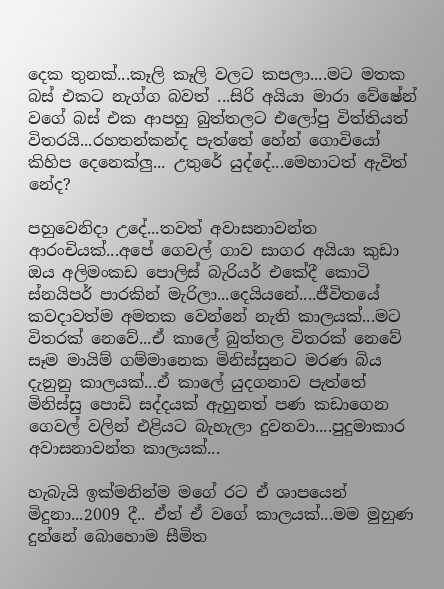දෙක තුනක්...කෑලි කෑලි වලට කපලා....මට මතක බස් එකට නැග්ග බවත් ...සිරි අයියා මාරා වේෂේන් වගේ බස් එක ආපහු බුත්තලට එලෝපු විත්තියත් විතරයි...රහතන්කන්ද පැත්තේ හේන් ගොවියෝ කිහිප දෙනෙක්ලු... උතුරේ යුද්දේ...මෙහාටත් ඇවිත් නේද?

පහුවෙනිදා උදේ...තවත් අවාසනාවන්ත ආරංචියක්...අපේ ගෙවල් ගාව සාගර අයියා කුඩා ඔය අලිමංකඩ පොලිස් බැරියර් එකේදී කොටි ස්නයිපර් පාරකින් මැරිලා...දෙයියනේ....ජීවිතයේ කවදාවත්ම අමතක වෙන්නේ නැති කාලයක්...මට විතරක් නෙවේ...ඒ කාලේ බුත්තල විතරක් නෙවේ සෑම මායිම් ගම්මානෙක මිනිස්සුනට මරණ බිය දැනුනු කාලයක්...ඒ කාලේ යුදගනාව පැත්තේ මිනිස්සු පොඩි සද්දයක් ඇහුනත් පණ කඩාගෙන ගෙවල් වලින් එළියට බැහැලා දුවනවා....පුදුමාකාර අවාසනාවන්ත කාලයක්...

හැබැයි ඉක්මනින්ම මගේ රට ඒ ශාපයෙන් මිදුනා...2009 දී.. ඒත් ඒ වගේ කාලයක්...මම මුහුණ දුන්නේ බොහොම සීමිත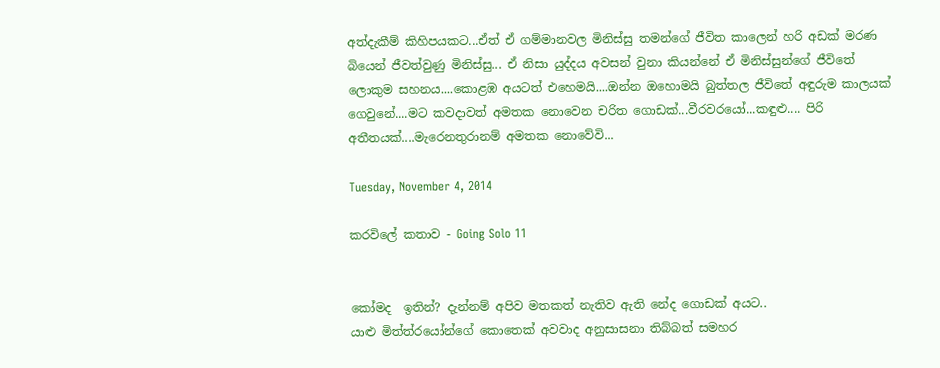අත්දැකීම් කිහිපයකට...ඒත් ඒ ගම්මානවල මිනිස්සු තමන්ගේ ජීවිත කාලෙන් හරි අඩක් මරණ බියෙන් ජීවත්වුණු මිනිස්සු... ඒ නිසා යුද්දය අවසන් වුනා කියන්නේ ඒ මිනිස්සුන්ගේ ජීවිතේ ලොකුම සහනය....කොළඹ අයටත් එහෙමයි....ඔන්න ඔහොමයි බුත්තල ජීවිතේ අඳුරුම කාලයක් ගෙවුනේ....මට කවදාවත් අමතක නොවෙන චරිත ගොඩක්...වීරවරයෝ...කඳුළු.... පිරි අතීතයක්....මැරෙනතුරානම් අමතක නොවේවි...

Tuesday, November 4, 2014

කරවිලේ කතාව - Going Solo 11


කෝමද  ඉතින්? දැන්නම් අපිව මතකත් නැතිව ඇති නේද ගොඩක් අයට..
යාළු මිත්ත්රයෝන්ගේ කොතෙක් අවවාද අනුසාසනා තිබ්බත් සමහර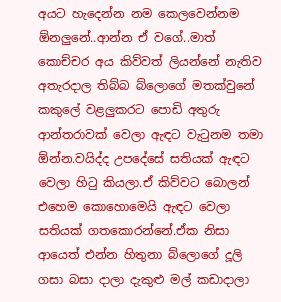අයට හැදෙන්න නම කෙලවෙන්නම ඕනලුනේ..ආන්න ඒ වගේ..මාත් කොච්චර අය කිව්වත් ලියන්නේ නැතිව අතැරදාල තිබ්බ බ්ලොගේ මතක්වුනේ කකුලේ වළලුකරට පොඩි අතුරු ආන්තරාවක් වෙලා ඇඳට වැටුනම තමා ඕන්න.වයිද්ද උපදේසේ සතියක් ඇඳට වෙලා හිටු කියලා.ඒ කිව්වට බොලන් එහෙම කොහොමෙයි ඇඳට වෙලා සතියක් ගතකොරන්නේ.ඒක නිසා ආයෙත් එන්න හිතුනා බ්ලොගේ දූලි ගසා බසා දාලා දැකුළු මල් කඩාදාලා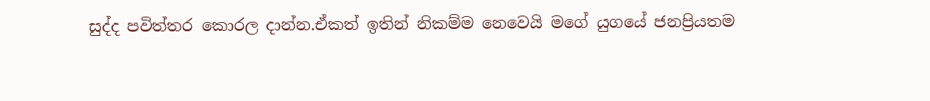සුද්ද පවිත්තර කොරල දාන්න.ඒකත් ඉතින් නිකම්ම නෙවෙයි මගේ යුගයේ ජනප්‍රියතම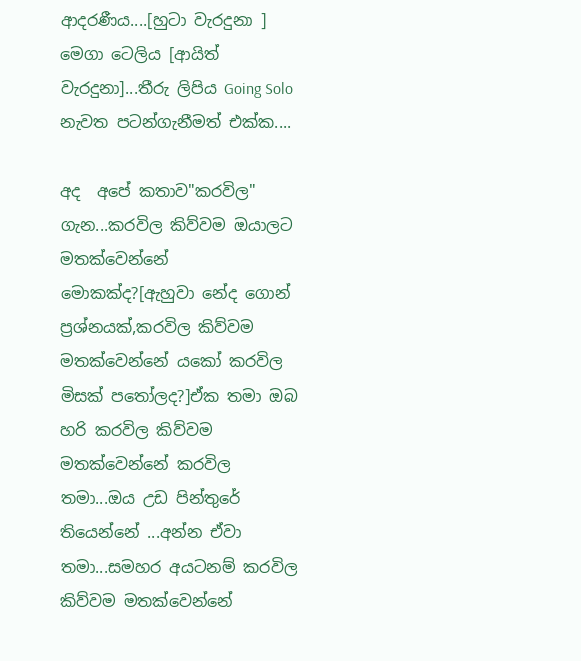ආදරණීය....[හුටා වැරදුනා ] මෙගා ටෙලිය [ආයිත් වැරදුනා]...තීරු ලිපිය Going Solo නැවත පටන්ගැනීමත් එක්ක....

අද  අපේ කතාව"කරවිල" ගැන...කරවිල කිව්වම ඔයාලට මතක්වෙන්නේ මොකක්ද?[ඇහුවා නේද ගොන් ප්‍රශ්නයක්,කරවිල කිව්වම මතක්වෙන්නේ යකෝ කරවිල මිසක් පතෝලද?]ඒක තමා ඔබ හරි කරවිල කිව්වම මතක්වෙන්නේ කරවිල තමා...ඔය උඩ පින්තුරේ තියෙන්නේ ...අන්න ඒවා තමා...සමහර අයටනම් කරවිල කිව්වම මතක්වෙන්නේ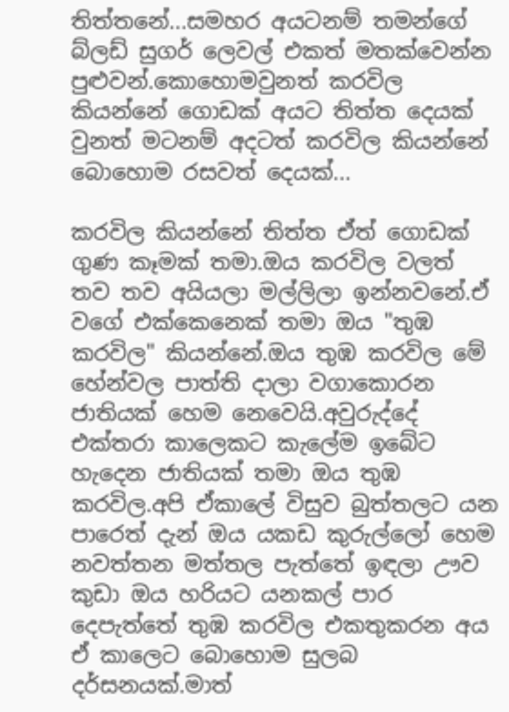තිත්තනේ...සමහර අයටනම් තමන්ගේ බ්ලඩ් සුගර් ලෙවල් එකත් මතක්වෙන්න පුළුවන්.කොහොමවුනත් කරවිල කියන්නේ ගොඩක් අයට තිත්ත දෙයක් වුනත් මටනම් අදටත් කරවිල කියන්නේ බොහොම රසවත් දෙයක්...

කරවිල කියන්නේ තිත්ත ඒත් ගොඩක් ගුණ කෑමක් තමා.ඔය කරවිල වලත් තව තව අයියලා මල්ලිලා ඉන්නවනේ.ඒ වගේ එක්කෙනෙක් තමා ඔය "තුඹ කරවිල" කියන්නේ.ඔය තුඹ කරවිල මේ හේන්වල පාත්ති දාලා වගාකොරන ජාතියක් හෙම නෙවෙයි.අවුරුද්දේ එක්තරා කාලෙකට කැලේම ඉබේට හැදෙන ජාතියක් තමා ඔය තුඹ කරවිල.අපි ඒකාලේ විසුව බුත්තලට යන පාරෙත් දැන් ඔය යකඩ කුරුල්ලෝ හෙම නවත්තන මත්තල පැත්තේ ඉඳලා ඌව කුඩා ඔය හරියට යනකල් පාර දෙපැත්තේ තුඹ කරවිල එකතුකරන අය ඒ කාලෙට බොහොම සුලබ දර්සනයක්.මාත්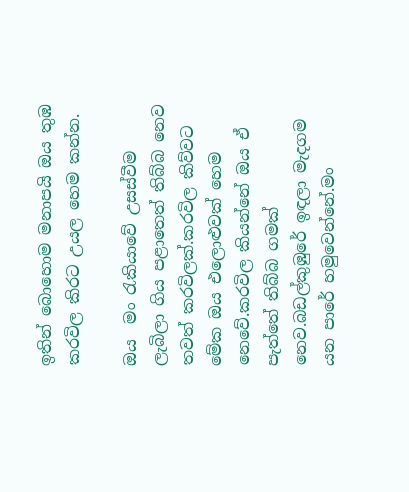ඉතින් බොහොම මනාපයි ඔය තුඹ කරවිල කිරට උයල හෙම කන්න.

ඔය  මං රැකියාවේ උසස්වීම ලැබිලා ගිය පළාතෙත් තිබ්බ නෙව තවත් කරවිලක්.කරවිල කිව්වට මේක ඔය එලොළුවක් හෙම නෙවේ.කරවිල කියන්නේ ඔය ඒ පැත්තේ තිබ්බ ගමක් නෙව.බඩල්කුඹුරේ ඉඳලා මැදගම යන පාරේ හමුවෙන්නේ.මං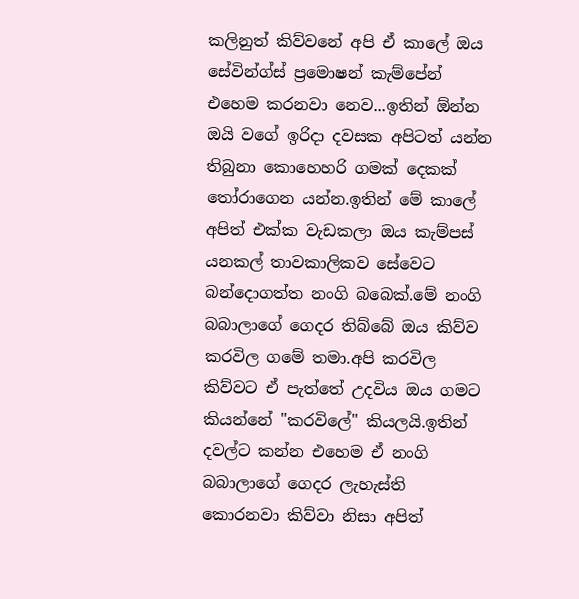කලිනුත් කිව්වනේ අපි ඒ කාලේ ඔය සේවින්ග්ස් ප්‍රමොෂන් කැම්පේන් එහෙම කරනවා නෙව...ඉතින් ඕන්න ඔයි වගේ ඉරිදා දවසක අපිටත් යන්න තිබුනා කොහෙහරි ගමක් දෙකක් තෝරාගෙන යන්න.ඉතින් මේ කාලේ අපිත් එක්ක වැඩකලා ඔය කැම්පස් යනකල් තාවකාලිකව සේවෙට බන්දොගත්ත නංගි බබෙක්.මේ නංගි බබාලාගේ ගෙදර තිබ්බේ ඔය කිව්ව කරවිල ගමේ තමා.අපි කරවිල කිව්වට ඒ පැත්තේ උදවිය ඔය ගමට කියන්නේ "කරවිලේ" කියලයි.ඉතින් දවල්ට කන්න එහෙම ඒ නංගි බබාලාගේ ගෙදර ලැහැස්ති කොරනවා කිව්වා නිසා අපිත්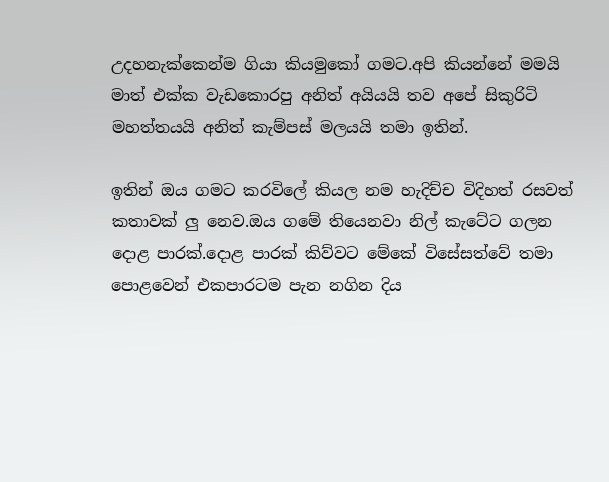උදහනැක්කෙන්ම ගියා කියමුකෝ ගමට.අපි කියන්නේ මමයි මාත් එක්ක වැඩකොරපු අනිත් අයියයි තව අපේ සිකුරිටි මහත්තයයි අනිත් කැම්පස් මලයයි තමා ඉතින්.

ඉතින් ඔය ගමට කරවිලේ කියල නම හැදිච්ච විදිහත් රසවත් කතාවක් ලු නෙව.ඔය ගමේ තියෙනවා නිල් කැටේට ගලන දොළ පාරක්.දොළ පාරක් කිව්වට මේකේ විසේසත්වේ තමා පොළවෙන් එකපාරටම පැන නගින දිය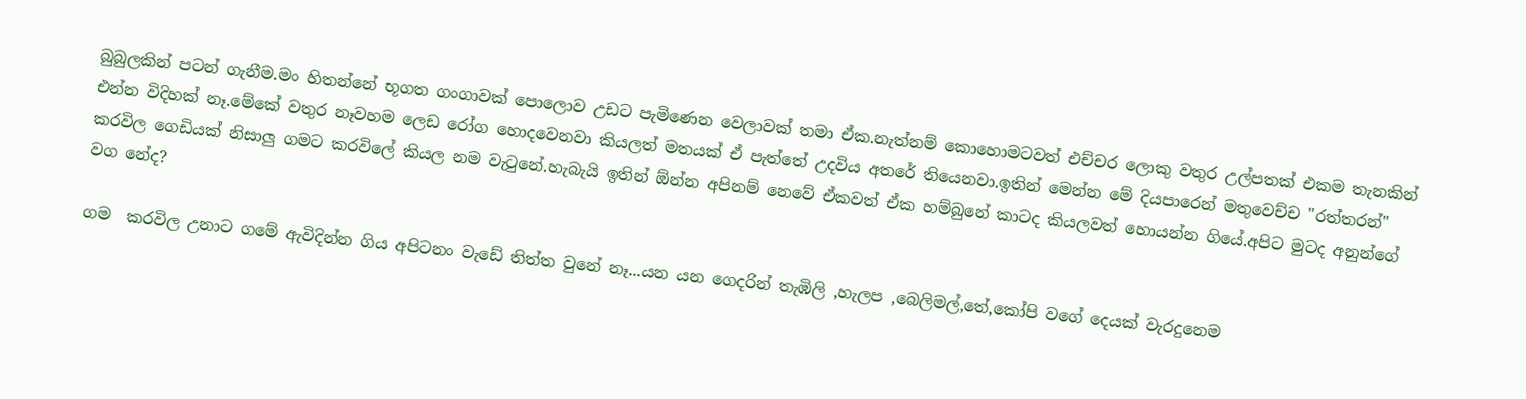බුබුලකින් පටන් ගැනීම.මං හිතන්නේ භූගත ගංගාවක් පොලොව උඩට පැමිණෙන වෙලාවක් තමා ඒක.නැත්නම් කොහොමටවත් එච්චර ලොකු වතුර උල්පතක් එකම තැනකින් එන්න විදිහක් නෑ.මේකේ වතුර නෑවහම ලෙඩ රෝග හොදවෙනවා කියලත් මතයක් ඒ පැත්තේ උදවිය අතරේ තියෙනවා.ඉතින් මෙන්න මේ දියපාරෙන් මතුවෙච්ච "රත්තරන්" කරවිල ගෙඩියක් නිසාලු ගමට කරවිලේ කියල නම වැටුනේ.හැබැයි ඉතින් ඕන්න අපිනම් නෙවේ ඒකවත් ඒක හම්බුනේ කාටද කියලවත් හොයන්න ගියේ.අපිට මුටද අනුන්ගේ වග නේද?

ගම  කරවිල උනාට ගමේ ඇවිදින්න ගිය අපිටනං වැඩේ තිත්ත වුනේ නෑ...යන යන ගෙදරින් තැඹිලි ,හැලප ,බෙලිමල්,තේ,කෝපි වගේ දෙයක් වැරදුනෙම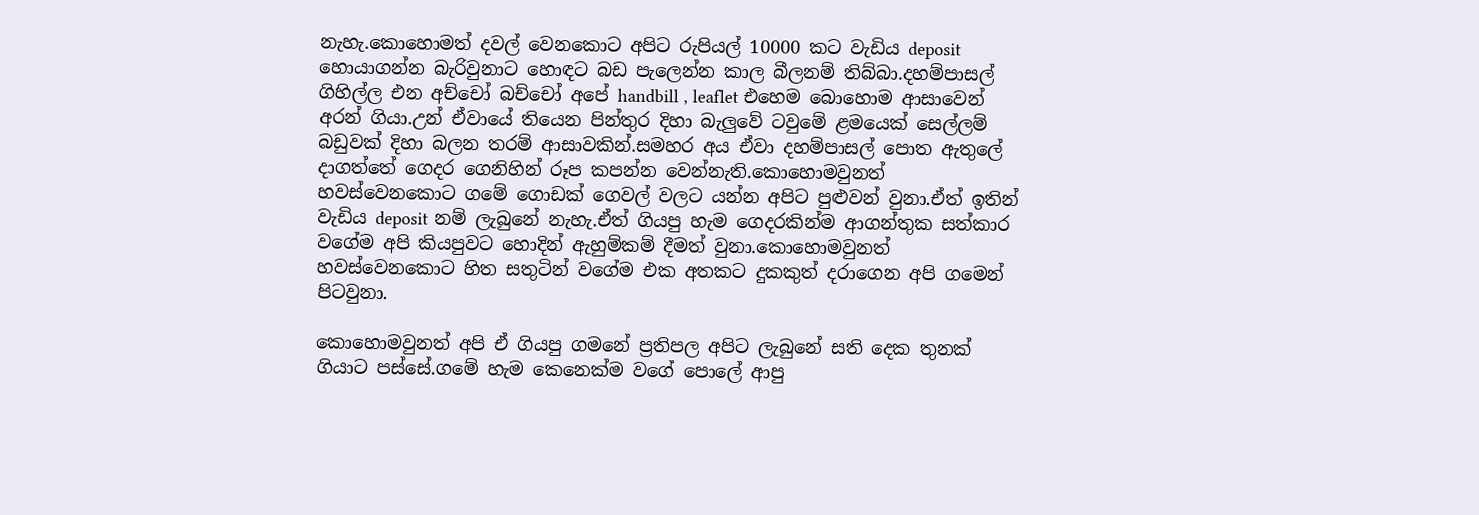නැහැ.කොහොමත් දවල් වෙනකොට අපිට රුපියල් 10000 කට වැඩිය deposit හොයාගන්න බැරිවුනාට හොඳට බඩ පැලෙන්න කාල බීලනම් තිබ්බා.දහම්පාසල් ගිහිල්ල එන අච්චෝ බච්චෝ අපේ handbill , leaflet එහෙම බොහොම ආසාවෙන් අරන් ගියා.උන් ඒවායේ තියෙන පින්තුර දිහා බැලුවේ ටවුමේ ළමයෙක් සෙල්ලම් බඩුවක් දිහා බලන තරම් ආසාවකින්.සමහර අය ඒවා දහම්පාසල් පොත ඇතුලේ දාගත්තේ ගෙදර ගෙනිහින් රූප කපන්න වෙන්නැති.කොහොමවුනත් හවස්වෙනකොට ගමේ ගොඩක් ගෙවල් වලට යන්න අපිට පුළුවන් වුනා.ඒත් ඉතින් වැඩිය deposit නම් ලැබුනේ නැහැ.ඒත් ගියපු හැම ගෙදරකින්ම ආගන්තුක සත්කාර වගේම අපි කියපුවට හොදින් ඇහුම්කම් දීමත් වුනා.කොහොමවුනත් හවස්වෙනකොට හිත සතුටින් වගේම එක අතකට දුකකුත් දරාගෙන අපි ගමෙන් පිටවුනා.

කොහොමවුනත් අපි ඒ ගියපු ගමනේ ප්‍රතිපල අපිට ලැබුනේ සති දෙක තුනක් ගියාට පස්සේ.ගමේ හැම කෙනෙක්ම වගේ පොලේ ආපු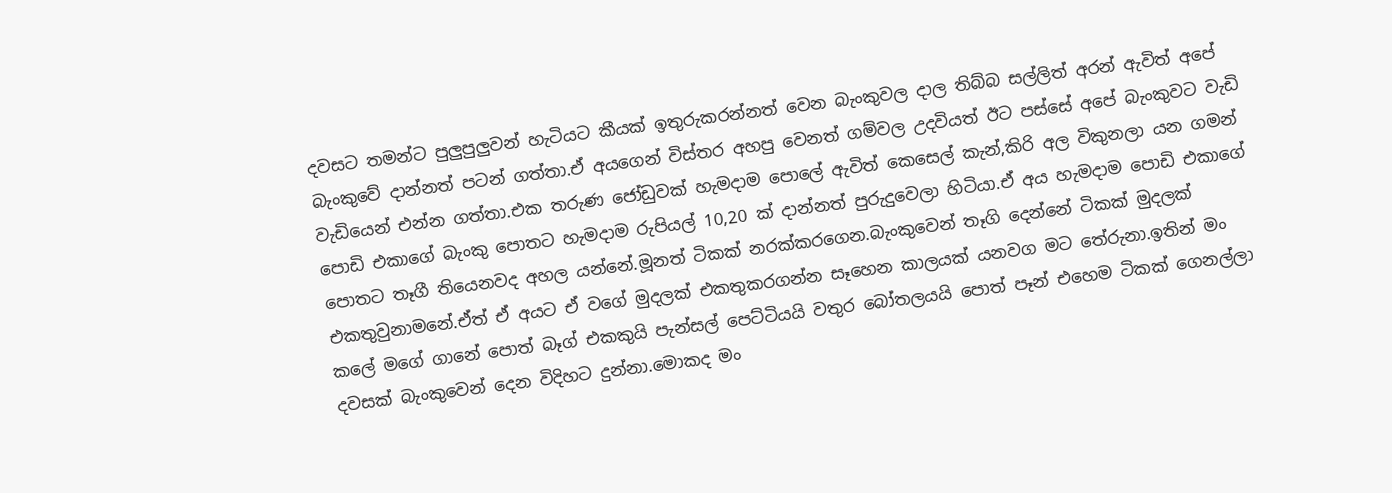දවසට තමන්ට පුලුපුලුවන් හැටියට කීයක්‌ ඉතුරුකරන්නත් වෙන බැංකුවල දාල තිබ්බ සල්ලිත් අරන් ඇවිත් අපේ බැංකුවේ දාන්නත් පටන් ගත්තා.ඒ අයගෙන් විස්තර අහපු වෙනත් ගම්වල උදවියත් ඊට පස්සේ අපේ බැංකුවට වැඩි වැඩියෙන් එන්න ගත්තා.එක තරුණ ජෝඩුවක්‌ හැමදාම පොලේ ඇවිත් කෙසෙල් කැන්,කිරි අල විකුනලා යන ගමන් පොඩි එකාගේ බැංකු පොතට හැමදාම රුපියල් 10,20 ක් දාන්නත් පුරුදුවෙලා හිටියා.ඒ අය හැමදාම පොඩි එකාගේ පොතට තෑගී තියෙනවද අහල යන්නේ.මූනත් ටිකක් නරක්කරගෙන.බැංකුවෙන් තෑගි දෙන්නේ ටිකක් මුදලක් එකතුවුනාමනේ.ඒත් ඒ අයට ඒ වගේ මුදලක් එකතුකරගන්න සෑහෙන කාලයක් යනවග මට තේරුනා.ඉතින් මං කලේ මගේ ගානේ පොත් බෑග් එකකුයි පැන්සල් පෙට්ටියයි වතුර බෝතලයයි පොත් පෑන් එහෙම ටිකක් ගෙනල්ලා දවසක් බැංකුවෙන් දෙන විදිහට දුන්නා.මොකද මං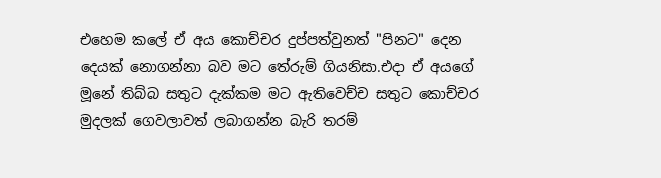එහෙම කලේ ඒ අය කොච්චර දුප්පත්වුනත් "පිනට" දෙන දෙයක් නොගන්නා බව මට තේරුම් ගියනිසා.එදා ඒ අයගේ මූනේ තිබ්බ සතුට දැක්කම මට ඇතිවෙච්ච සතුට කොච්චර මුදලක් ගෙවලාවත් ලබාගන්න බැරි තරම්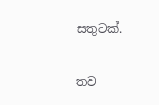සතුටක්.

තව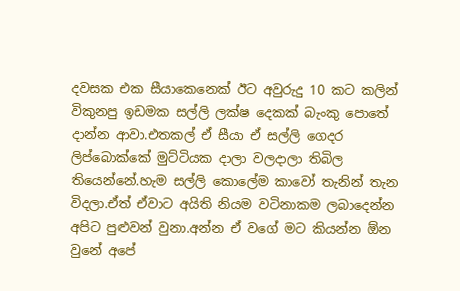දවසක එක සීයාකෙනෙක් ඊට අවුරුදු 10 කට කලින් විකුනපු ඉඩමක සල්ලි ලක්ෂ දෙකක් බැංකු පොතේ දාන්න ආවා.එතකල් ඒ සීයා ඒ සල්ලි ගෙදර ලිප්බොක්කේ මුට්ටියක දාලා වලදාලා තිබිල තියෙන්නේ.හැම සල්ලි කොලේම කාවෝ තැනින් තැන විදලා.ඒත් ඒවාට අයිති නියම වටිනාකම ලබාදෙන්න අපිට පුළුවන් වුනා.අන්න ඒ වගේ මට කියන්න ඕන වුනේ අපේ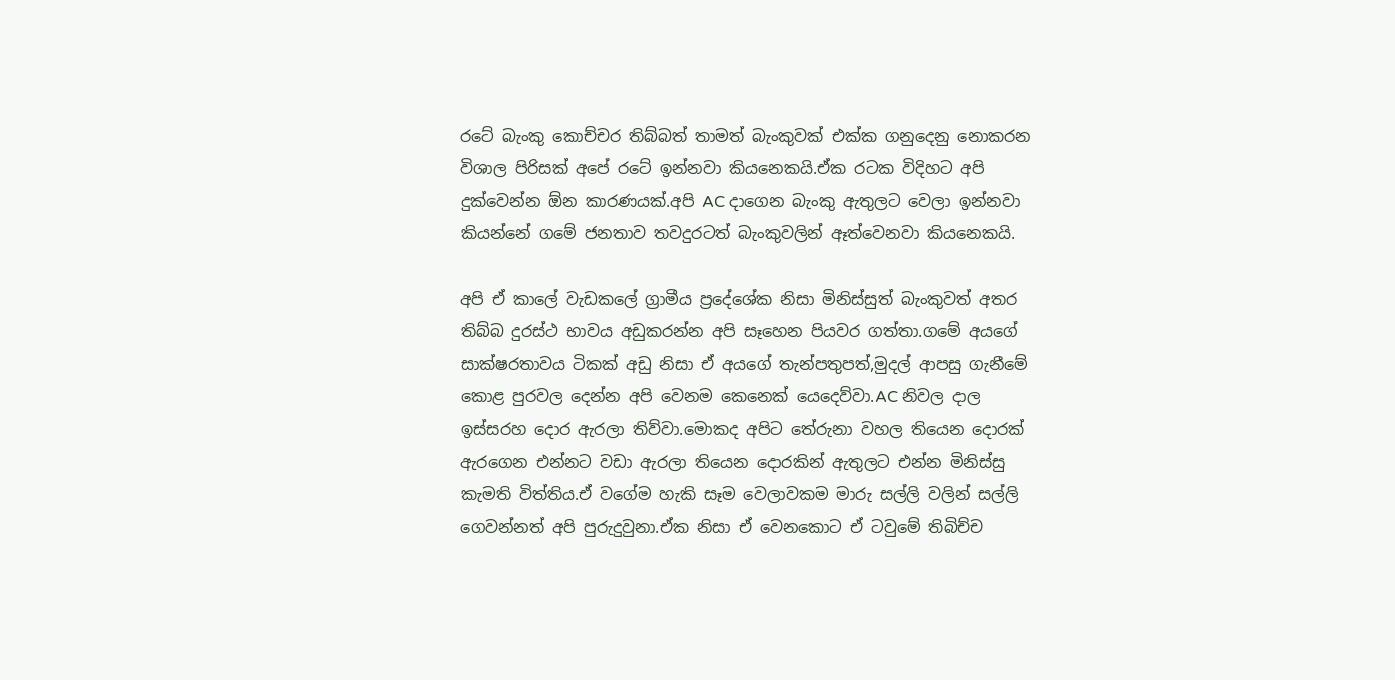රටේ බැංකු කොච්චර තිබ්බත් තාමත් බැංකුවක් එක්ක ගනුදෙනු නොකරන විශාල පිරිසක් අපේ රටේ ඉන්නවා කියනෙකයි.ඒක රටක විදිහට අපි දුක්වෙන්න ඕන කාරණයක්.අපි AC දාගෙන බැංකු ඇතුලට වෙලා ඉන්නවා කියන්නේ ගමේ ජනතාව තවදුරටත් බැංකුවලින් ඈත්වෙනවා කියනෙකයි.

අපි ඒ කාලේ වැඩකලේ ග්‍රාමීය ප්‍රදේශේක නිසා මිනිස්සුත් බැංකුවත් අතර තිබ්බ දුරස්ථ භාවය අඩුකරන්න අපි සෑහෙන පියවර ගත්තා.ගමේ අයගේ සාක්ෂරතාවය ටිකක් අඩු නිසා ඒ අයගේ තැන්පතුපත්,මුදල් ආපසු ගැනීමේ කොළ පුරවල දෙන්න අපි වෙනම කෙනෙක් යෙදෙව්වා.AC නිවල දාල ඉස්සරහ දොර ඇරලා තිව්වා.මොකද අපිට තේරුනා වහල තියෙන දොරක් ඇරගෙන එන්නට වඩා ඇරලා තියෙන දොරකින් ඇතුලට එන්න මිනිස්සු කැමති විත්තිය.ඒ වගේම හැකි සෑම වෙලාවකම මාරු සල්ලි වලින් සල්ලි ගෙවන්නත් අපි පුරුදුවුනා.ඒක නිසා ඒ වෙනකොට ඒ ටවුමේ තිබිච්ච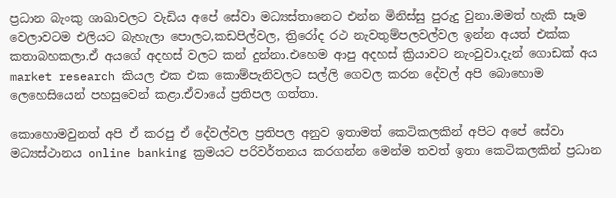ප්‍රධාන බැංකු ශාඛාවලට වැඩිය අපේ සේවා මධ්‍යස්තානෙට එන්න මිනිස්සු පුරුදු වුනා.මමත් හැකි සෑම වෙලාවටම එලියට බැහැලා පොලට,කඩපිල්වල, ත්‍රිරෝද රථ නැවතුම්පලවල්වල ඉන්න අයත් එක්ක කතාබහකලා.ඒ අයගේ අදහස් වලට කන් දුන්නා.එහෙම ආපු අදහස් ක්‍රියාවට නැංවුවා.දැන් ගොඩක් අය market research කියල එක එක කොම්පැනිවලට සල්ලි ගෙවල කරන දේවල් අපි බොහොම ලෙහෙසියෙන් පහසුවෙන් කළා.ඒවායේ ප්‍රතිපල ගත්තා.

කොහොමවුනත් අපි ඒ කරපු ඒ දේවල්වල ප්‍රතිපල අනුව ඉතාමත් කෙටිකලකින් අපිට අපේ සේවා මධ්‍යස්ථානය online banking ක්‍රමයට පරිවර්තනය කරගන්න මෙන්ම තවත් ඉතා කෙටිකලකින් ප්‍රධාන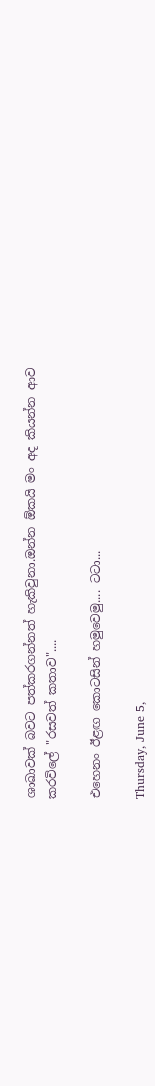ශාඛාවක් බවට පත්කරගන්නත් හැකිවුනා.ඔන්න ඕකයි මං අද කියන්න ආව කරවිලේ "රසවත් කතාව"....

එහෙනං ඊළඟ කොටසින් හමුවෙමු.... ටටා...

Thursday, June 5,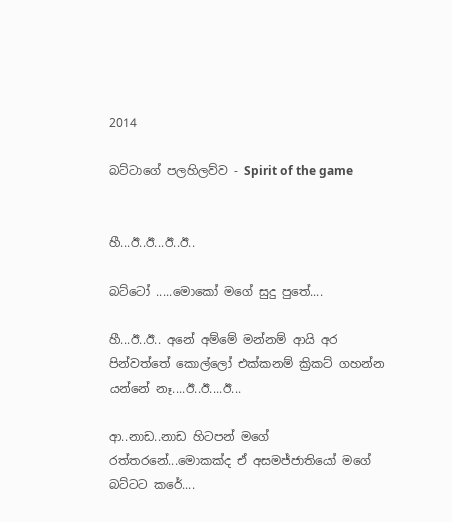2014

බට්ටාගේ පලහිලව්ව - Spirit of the game


හී...ඊ..ඊ...ඊ..ඊ..

බට්ටෝ .....මොකෝ මගේ සුදු පුතේ....

හී...ඊ..ඊ.. අනේ අම්මේ මන්නම් ආයි අර පින්වත්තේ කොල්ලෝ එක්කනම් ක්‍රිකට් ගහන්න යන්නේ නෑ....ඊ..ඊ....ඊ...

ආ..නාඩ..නාඩ හිටපන් මගේ රත්තරනේ...මොකක්ද ඒ අසමජ්ජාතියෝ මගේ බට්ටට කරේ....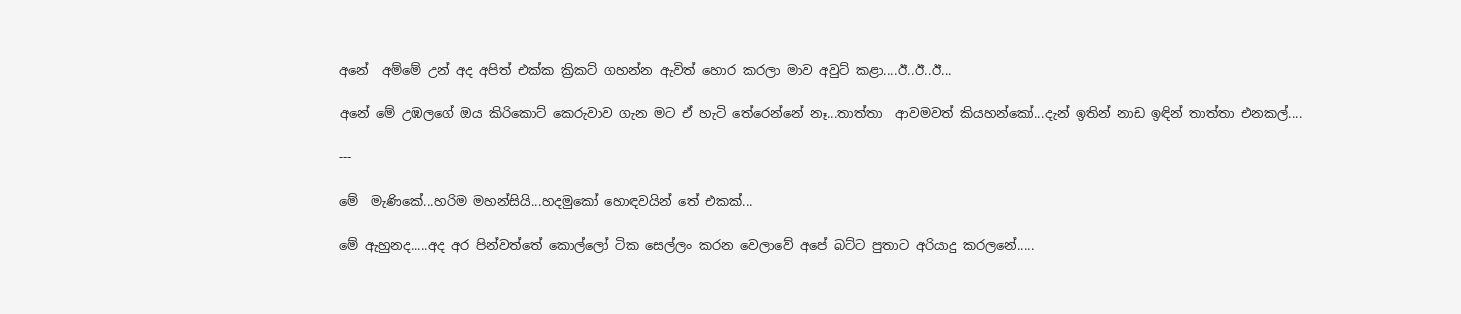අනේ  අම්මේ උන් අද අපිත් එක්ක ක්‍රිකට් ගහන්න ඇවිත් හොර කරලා මාව අවුට් කළා....ඊ..ඊ..ඊ...

අනේ මේ උඹලගේ ඔය කිරිකොට් කෙරුවාව ගැන මට ඒ හැටි තේරෙන්නේ නෑ...තාත්තා  ආවමවත් කියහන්කෝ...දැන් ඉතින් නාඩ ඉඳින් තාත්තා එනකල්....

---

මේ  මැණිකේ...හරිම මහන්සියි...හදමුකෝ හොඳවයින් තේ එකක්...

මේ ඇහුනද.....අද අර පින්වත්තේ කොල්ලෝ ටික සෙල්ලං කරන වෙලාවේ අපේ බට්ට පුතාට අරියාදු කරලනේ.....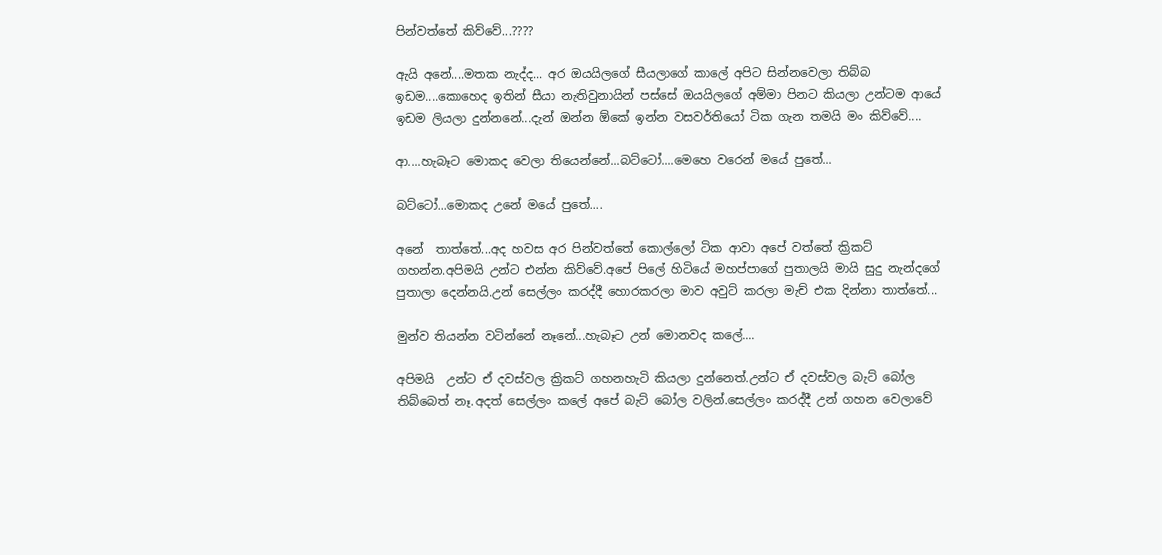පින්වත්තේ කිව්වේ...????

ඇයි අනේ....මතක නැද්ද... අර ඔයයිලගේ සීයලාගේ කාලේ අපිට සින්නවෙලා තිබ්බ ඉඩම....කොහෙද ඉතින් සීයා නැතිවුනායින් පස්සේ ඔයයිලගේ අම්මා පිනට කියලා උන්ටම ආයේ ඉඩම ලියලා දුන්නනේ...දැන් ඔන්න ඕකේ ඉන්න වසවර්තියෝ ටික ගැන තමයි මං කිව්වේ....

ආ....හැබෑට මොකද වෙලා තියෙන්නේ...බට්ටෝ....මෙහෙ වරෙන් මයේ පුතේ...

බට්ටෝ...මොකද උනේ මයේ පුතේ....

අනේ  තාත්තේ...අද හවස අර පින්වත්තේ කොල්ලෝ ටික ආවා අපේ වත්තේ ක්‍රිකට් ගහන්න.අපිමයි උන්ට එන්න කිව්වේ.අපේ පිලේ හිටියේ මහප්පාගේ පුතාලයි මායි සුදු නැන්දගේ පුතාලා දෙන්නයි.උන් සෙල්ලං කරද්දී හොරකරලා මාව අවුට් කරලා මැච් එක දින්නා තාත්තේ...

මුන්ව තියන්න වටින්නේ නෑනේ...හැබෑට උන් මොනවද කලේ....

අපිමයි  උන්ට ඒ දවස්වල ක්‍රිකට් ගහනහැටි කියලා දුන්නෙත්.උන්ට ඒ දවස්වල බැට් බෝල තිබ්බෙත් නෑ.අදත් සෙල්ලං කලේ අපේ බැට් බෝල වලින්.සෙල්ලං කරද්දී උන් ගහන වෙලාවේ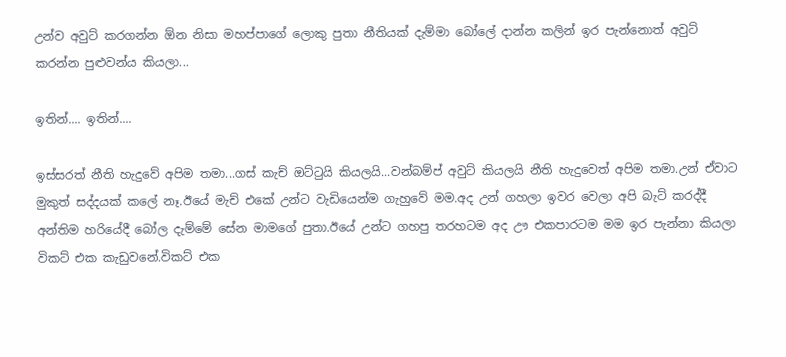උන්ව අවුට් කරගන්න ඕන නිසා මහප්පාගේ ලොකු පුතා නීතියක් දැම්මා බෝලේ දාන්න කලින් ඉර පැන්නොත් අවුට් කරන්න පුළුවන්ය කියලා...

ඉතින්.... ඉතින්....

ඉස්සරත් නීති හැදුවේ අපිම තමා...ගස් කැච් ඔට්ටුයි කියලයි...වන්බම්ප් අවුට් කියලයි නීති හැදුවෙත් අපිම තමා.උන් ඒවාට මුකුත් සද්දයක් කලේ නෑ.ඊයේ මැච් එකේ උන්ට වැඩියෙන්ම ගැහුවේ මම.අද උන් ගහලා ඉවර වෙලා අපි බැට් කරද්දී අන්තිම හරියේදී බෝල දැම්මේ සේන මාමගේ පුතා.ඊයේ උන්ට ගහපු තරහටම අද ඌ එකපාරටම මම ඉර පැන්නා කියලා විකට් එක කැඩුවනේ.විකට් එක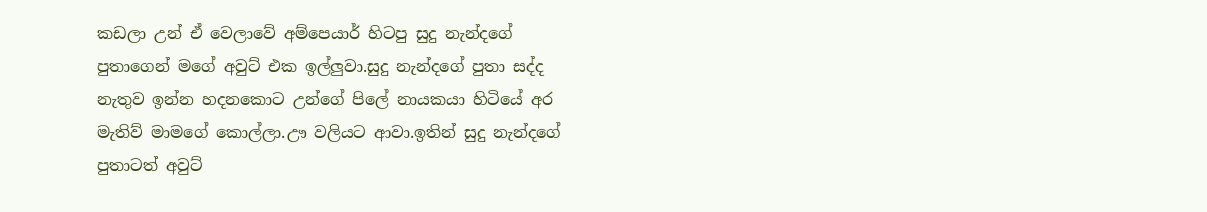කඩලා උන් ඒ වෙලාවේ අම්පෙයාර් හිටපු සුදු නැන්දගේ පුතාගෙන් මගේ අවුට් එක ඉල්ලුවා.සුදු නැන්දගේ පුතා සද්ද නැතුව ඉන්න හදනකොට උන්ගේ පිලේ නායකයා හිටියේ අර මැතිව් මාමගේ කොල්ලා.ඌ වලියට ආවා.ඉතින් සුදු නැන්දගේ පුතාටත් අවුට්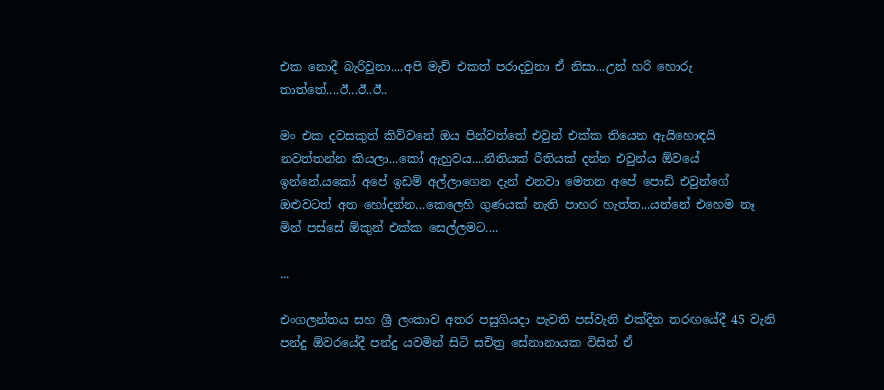එක නොදී බැරිවුනා....අපි මැච් එකත් පරාදවුනා ඒ නිසා...උන් හරි හොරු තාත්තේ....ඊ...ඊ..ඊ..

මං එක දවසකුත් කිව්වනේ ඔය පින්වත්තේ එවුන් එක්ක තියෙන ඇයිහොඳයි නවත්තන්න කියලා...කෝ ඇහුවය....නීතියක් රීතියක් දන්න එවුන්ය ඕවයේ ඉන්නේ.යකෝ අපේ ඉඩම් අල්ලාගෙන දැන් එනවා මෙතන අපේ පොඩි එවුන්ගේ ඔළුවටත් අත හෝදන්න...කෙලෙහි ගුණයක් නැති පාහර හැත්ත...යන්නේ එහෙම නෑ මින් පස්සේ ඕකුන් එක්ක සෙල්ලමට....

...

එංගලන්තය සහ ශ්‍රී ලංකාව අතර පසුගියදා පැවති පස්වැනි එක්දින තරඟයේදී 45 වැනි පන්දු ඕවරයේදී පන්දු යවමින් සිටි සචිත්‍ර සේනානායක විසින් ඒ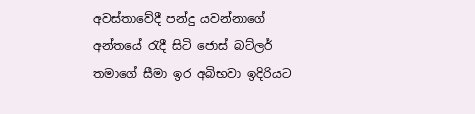අවස්තාවේදී පන්දු යවන්නාගේ අන්තයේ රැදී සිටි ජොස් බට්ලර් තමාගේ සීමා ඉර අබිභවා ඉදිරියට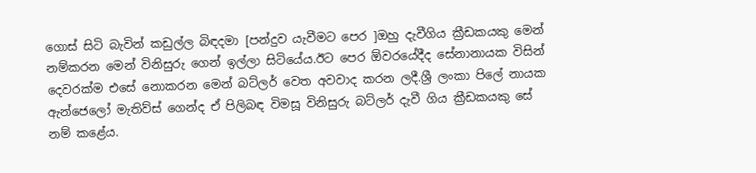ගොස් සිටි බැවින් කඩුල්ල බිඳදමා [පන්දුව යැවීමට පෙර ]ඔහු දැවීගිය ක්‍රීඩකයකු මෙන් නම්කරන මෙන් විනිසුරු ගෙන් ඉල්ලා සිටියේය.ඊට පෙර ඕවරයේදීද සේනානායක විසින් දෙවරක්ම එසේ නොකරන මෙන් බට්ලර් වෙත අවවාද කරන ලදී.ශ්‍රී ලංකා පිලේ නායක ඇන්ජෙලෝ මැතිව්ස් ගෙන්ද ඒ පිලිබඳ විමසූ විනිසුරු බට්ලර් දැවී ගිය ක්‍රීඩකයකු සේ නම් කළේය.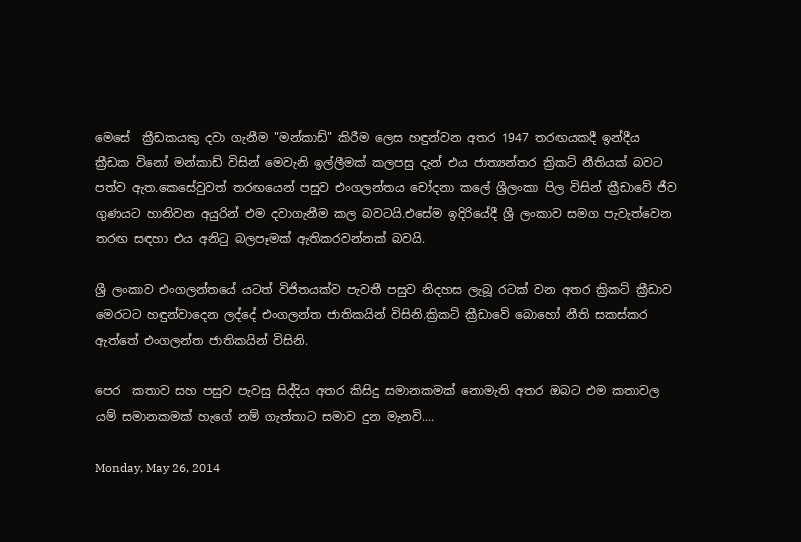මෙසේ  ක්‍රීඩකයකු දවා ගැනීම "මන්කාඩ්" කිරීම ලෙස හඳුන්වන අතර 1947 තරඟයකදී ඉන්දීය ක්‍රීඩක විනෝ මන්කාඩ් විසින් මෙවැනි ඉල්ලීමක් කලපසු දැන් එය ජාත්‍යන්තර ක්‍රිකට් නීතියක් බවට පත්ව ඇත.කෙසේවුවත් තරඟයෙන් පසුව එංගලන්තය චෝදනා කලේ ශ්‍රීලංකා පිල විසින් ක්‍රීඩාවේ ජීව ගුණයට හානිවන අයුරින් එම දවාගැනීම කල බවටයි.එසේම ඉදිරියේදී ශ්‍රී ලංකාව සමග පැවැත්වෙන තරඟ සඳහා එය අනිටු බලපෑමක් ඇතිකරවන්නක් බවයි.

ශ්‍රී ලංකාව එංගලන්තයේ යටත් විජිතයක්ව පැවතී පසුව නිදහස ලැබූ රටක් වන අතර ක්‍රිකට් ක්‍රීඩාව මෙරටට හඳුන්වාදෙන ලද්දේ එංගලන්ත ජාතිකයින් විසිනි.ක්‍රිකට් ක්‍රීඩාවේ බොහෝ නීති සකස්කර ඇත්තේ එංගලන්ත ජාතිකයින් විසිනි.

පෙර  කතාව සහ පසුව පැවසු සිද්දිය අතර කිසිදු සමානකමක් නොමැති අතර ඔබට එම කතාවල යම් සමානකමක් හැගේ නම් ගැත්තාට සමාව දුන මැනවි....

Monday, May 26, 2014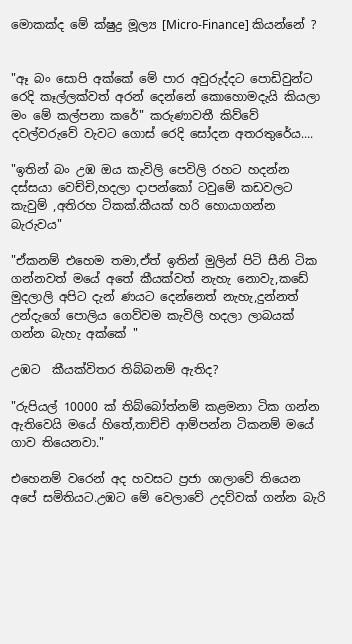මොකක්ද මේ ක්ෂුද්‍ර මූල්‍ය [Micro-Finance] කියන්නේ ?


"ඈ බං සොපි අක්කේ මේ පාර අවුරුද්දට පොඩිවුන්ට රෙදි කෑල්ලක්වත් අරන් දෙන්නේ කොහොමදැයි කියලා මං මේ කල්පනා කරේ" කරුණාවතී කිව්වේ දවල්වරුවේ වැවට ගොස් රෙදි සෝදන අතරතුරේය....

"ඉතින් බං උඹ ඔය කැවිලි පෙවිලි රහට හදන්න දස්සයා වෙච්චි,හදලා දාපන්කෝ ටවුමේ කඩවලට කැවුම් ,අතිරහ ටිකක්.කීයක්‌ හරි හොයාගන්න බැරුවය"

"ඒකනම් එහෙම තමා,ඒත් ඉතින් මුලින් පිටි සීනි ටික ගන්නවත් මයේ අතේ කීයක්වත් නැහැ නොවැ,කඩේ මුදලාලි අපිට දැන් ණයට දෙන්නෙත් නැහැ,දුන්නත් උන්දැගේ පොලිය ගෙව්වම කැවිලි හදලා ලාබයක් ගන්න බැහැ අක්කේ "

උඹට  කීයක්විතර තිබ්බනම් ඇතිද?

"රුපියල් 10000 ක් තිබ්බෝත්නම් කළමනා ටික ගන්න ඇතිවෙයි මයේ හිතේ,තාච්චි ආම්පන්න ටිකනම් මයේ ගාව තියෙනවා."

එහෙනම් වරෙන් අද හවසට ප්‍රජා ශාලාවේ තියෙන අපේ සමිතියට.උඹට මේ වෙලාවේ උදව්වක් ගන්න බැරි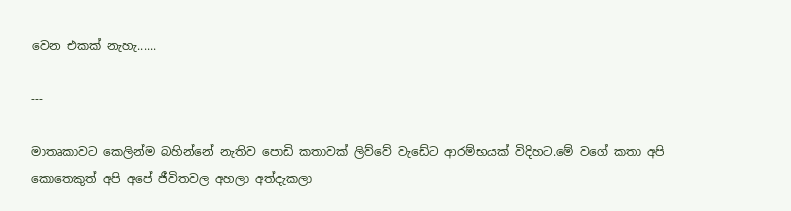වෙන එකක් නැහැ......

---

මාතෘකාවට කෙලින්ම බහින්නේ නැතිව පොඩි කතාවක් ලිව්වේ වැඩේට ආරම්භයක් විදිහට.මේ වගේ කතා අපි කොතෙකුත් අපි අපේ ජීවිතවල අහලා අත්දැකලා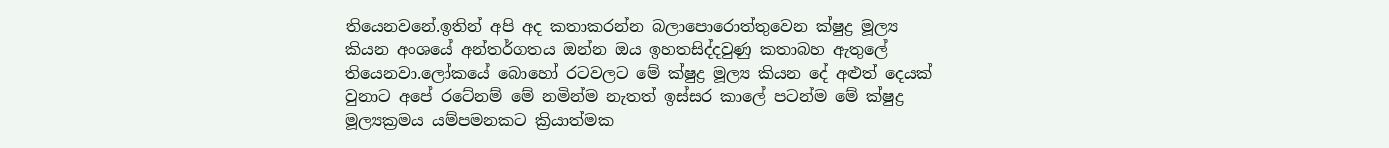තියෙනවනේ.ඉතින් අපි අද කතාකරන්න බලාපොරොත්තුවෙන ක්ෂුද්‍ර මූල්‍ය කියන අංශයේ අන්තර්ගතය ඔන්න ඔය ඉහතසිද්දවුණු කතාබහ ඇතුලේ තියෙනවා.ලෝකයේ බොහෝ රටවලට මේ ක්ෂුද්‍ර මූල්‍ය කියන දේ අළුත් දෙයක් වුනාට අපේ රටේනම් මේ නමින්ම නැතත් ඉස්සර කාලේ පටන්ම මේ ක්ෂුද්‍ර මූල්‍යක්‍රමය යම්පමනකට ක්‍රියාත්මක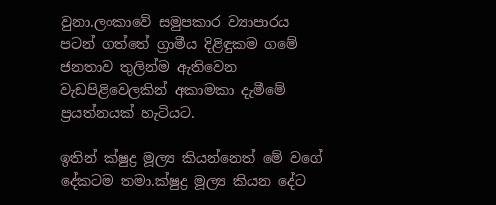වුනා.ලංකාවේ සමුපකාර ව්‍යාපාරය පටන් ගත්තේ ග්‍රාමීය දිළිඳුකම ගමේ ජනතාව තුලින්ම ඇතිවෙන වැඩපිළිවෙලකින් අකාමකා දැමීමේ ප්‍රයත්නයක් හැටියට.

ඉතින් ක්ෂුද්‍ර මූල්‍ය කියන්නෙත් මේ වගේ දේකටම තමා.ක්ෂුද්‍ර මූල්‍ය කියන දේට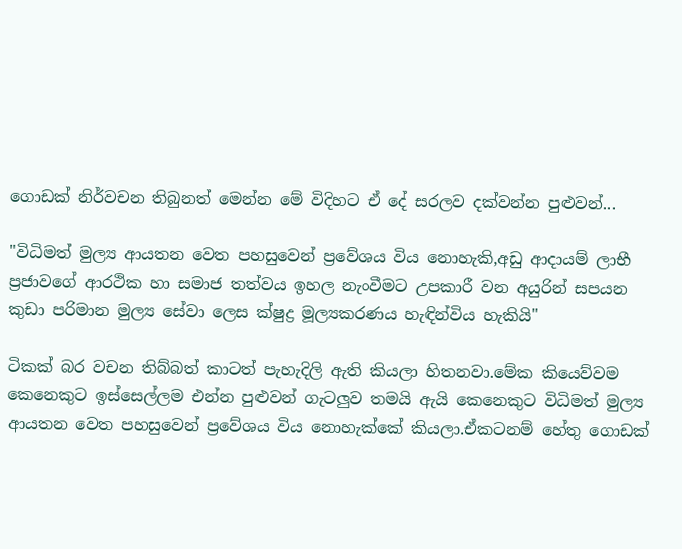ගොඩක් නිර්වචන තිබුනත් මෙන්න මේ විදිහට ඒ දේ සරලව දක්වන්න පුළුවන්...

"විධිමත් මුල්‍ය ආයතන වෙත පහසුවෙන් ප්‍රවේශය විය නොහැකි,අඩු ආදායම් ලාභී ප්‍රජාවගේ ආරථික හා සමාජ තත්වය ඉහල නැංවීමට උපකාරී වන අයුරින් සපයන කුඩා පරිමාන මුල්‍ය සේවා ලෙස ක්ෂුද්‍ර මූල්‍යකරණය හැඳින්විය හැකියි"

ටිකක් බර වචන තිබ්බත් කාටත් පැහැදිලි ඇති කියලා හිතනවා.මේක කියෙව්වම කෙනෙකුට ඉස්සෙල්ලම එන්න පුළුවන් ගැටලුව තමයි ඇයි කෙනෙකුට විධිමත් මුල්‍ය ආයතන වෙත පහසුවෙන් ප්‍රවේශය විය නොහැක්කේ කියලා.ඒකටනම් හේතු ගොඩක්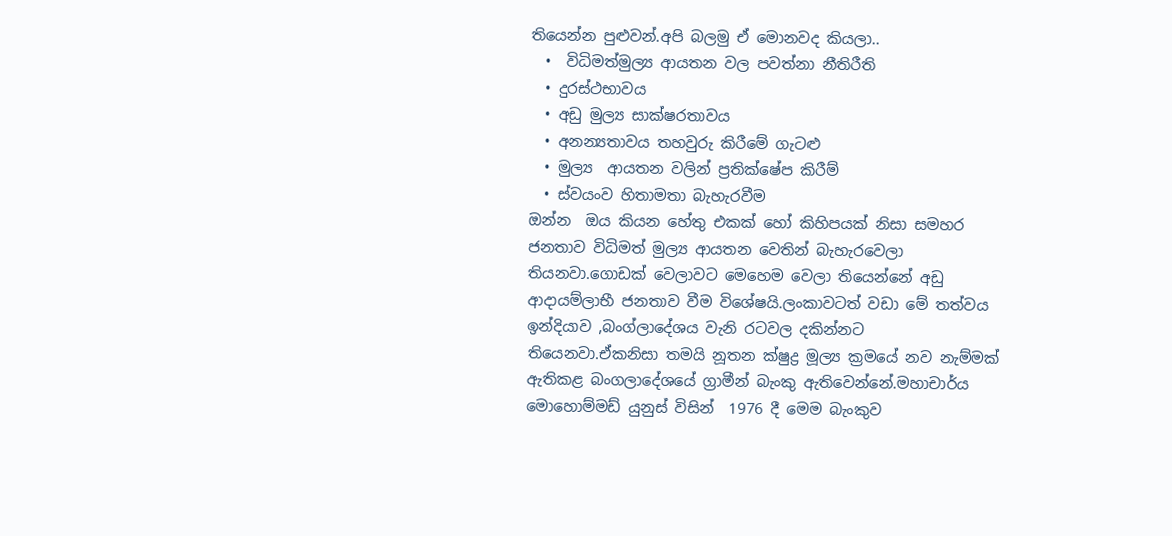තියෙන්න පුළුවන්.අපි බලමු ඒ මොනවද කියලා..
  •  විධිමත්මුල්‍ය ආයතන වල පවත්නා නීතිරීති
  • දුරස්ථභාවය
  • අඩු මුල්‍ය සාක්ෂරතාවය
  • අනන්‍යතාවය තහවුරු කිරීමේ ගැටළු
  • මුල්‍ය  ආයතන වලින් ප්‍රතික්ෂේප කිරීම්
  • ස්වයංව හිතාමතා බැහැරවීම
ඔන්න  ඔය කියන හේතු එකක් හෝ කිහිපයක් නිසා සමහර ජනතාව විධිමත් මුල්‍ය ආයතන වෙතින් බැහැරවෙලා තියනවා.ගොඩක් වෙලාවට මෙහෙම වෙලා තියෙන්නේ අඩු ආදායම්ලාභී ජනතාව වීම විශේෂයි.ලංකාවටත් වඩා මේ තත්වය ඉන්දියාව ,බංග්ලාදේශය වැනි රටවල දකින්නට තියෙනවා.ඒකනිසා තමයි නූතන ක්ෂුද්‍ර මූල්‍ය ක්‍රමයේ නව නැම්මක් ඇතිකළ බංගලාදේශයේ ග්‍රාමීන් බැංකු ඇතිවෙන්නේ.මහාචාර්ය මොහොම්මඩ් යුනුස් විසින්  1976 දී මෙම බැංකුව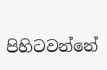පිහිටවන්නේ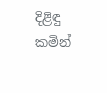දිළිඳු කමින්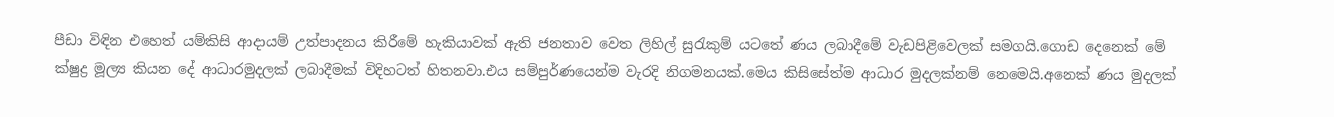පීඩා විඳින එහෙත් යම්කිසි ආදායම් උත්පාදනය කිරීමේ හැකියාවක් ඇති ජනතාව වෙත ලිහිල් සුරැකුම් යටතේ ණය ලබාදීමේ වැඩපිළිවෙලක් සමගයි.ගොඩ දෙනෙක් මේ
ක්ෂුද්‍ර මූල්‍ය කියන දේ ආධාරමුදලක් ලබාදීමක් විදිහටත් හිතනවා.එය සම්පුර්ණයෙන්ම වැරදි නිගමනයක්.මෙය කිසිසේත්ම ආධාර මුදලක්නම් නෙමෙයි.අනෙක් ණය මුදලක්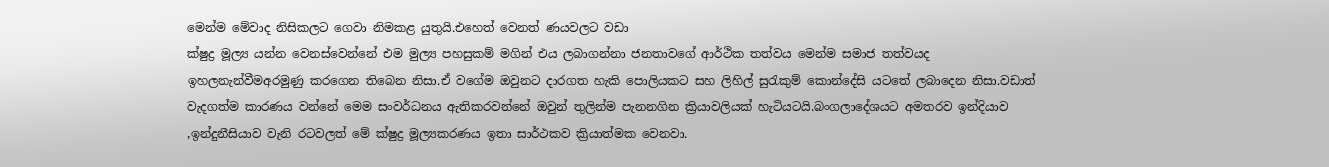මෙන්ම මේවාද නිසිකලට ගෙවා නිමකළ යුතුයි.එහෙත් වෙනත් ණයවලට වඩා
ක්ෂුද්‍ර මූල්‍ය යන්න වෙනස්වෙන්නේ එම මුල්‍ය පහසුකම් මගින් එය ලබාගන්නා ජනතාවගේ ආර්ථික තත්වය මෙන්ම සමාජ තත්වයද ඉහලනැන්වීමඅරමුණු කරගෙන තිබෙන නිසා.ඒ වගේම ඔවුනට දාරගත හැකි පොලියකට සහ ලිහිල් සුරැකුම් කොන්දේසි යටතේ ලබාදෙන නිසා.වඩාත් වැදගත්ම කාරණය වන්නේ මෙම සංවර්ධනය ඇතිකරවන්නේ ඔවුන් තුලින්ම පැනනගින ක්‍රියාවලියක් හැටියටයි.බංගලාදේශයට අමතරව ඉන්දියාව ,ඉන්දුනීසියාව වැනි රටවලත් මේ ක්ෂුද්‍ර මූල්‍යකරණය ඉතා සාර්ථකව ක්‍රියාත්මක වෙනවා.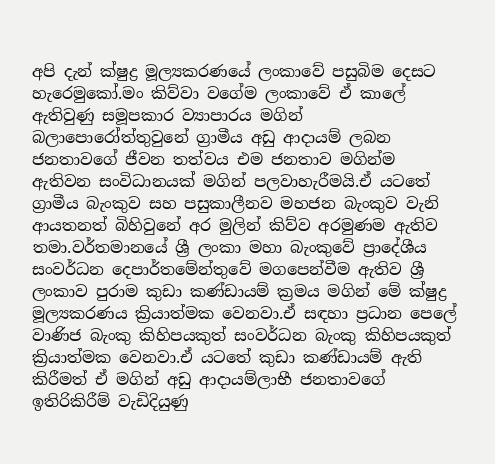අපි දැන් ක්ෂුද්‍ර මූල්‍යකරණයේ ලංකාවේ පසුබිම දෙසට හැරෙමුකෝ.මං කිව්වා වගේම ලංකාවේ ඒ කාලේ ඇතිවුණු සමූපකාර ව්‍යාපාරය මගින් බලාපොරෝත්තුවුනේ ග්‍රාමීය අඩු ආදායම් ලබන ජනතාවගේ ජීවන තත්වය එම ජනතාව මගින්ම ඇතිවන සංවිධානයක් මගින් පලවාහැරීමයි.ඒ යටතේ ග්‍රාමීය බැංකුව සහ පසුකාලීනව මහජන බැංකුව වැනි ආයතනත් බිහිවුනේ අර මුලින් කිව්ව අරමුණම ඇතිව තමා.වර්තමානයේ ශ්‍රී ලංකා මහා බැංකුවේ ප්‍රාදේශීය සංවර්ධන දෙපාර්තමේන්තුවේ මගපෙන්වීම ඇතිව ශ්‍රී ලංකාව පුරාම කුඩා කණ්ඩායම් ක්‍රමය මගින් මේ ක්ෂුද්‍ර මූල්‍යකරණය ක්‍රියාත්මක වෙනවා.ඒ සඳහා ප්‍රධාන පෙලේ වාණිජ බැංකු කිහිපයකුත් සංවර්ධන බැංකු කිහිපයකුත් ක්‍රියාත්මක වෙනවා.ඒ යටතේ කුඩා කණ්ඩායම් ඇති කිරීමත් ඒ මගින් අඩු ආදායම්ලාභී ජනතාවගේ ඉතිරිකිරීම් වැඩිදියුණු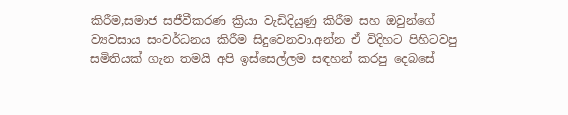කිරීම,සමාජ සජීවීකරණ ක්‍රියා වැඩිදියුණු කිරීම සහ ඔවුන්ගේ ව්‍යවසාය සංවර්ධනය කිරීම සිදුවෙනවා.අන්න ඒ විදිහට පිහිටවපු සමිතියක් ගැන තමයි අපි ඉස්සෙල්ලම සඳහන් කරපු දෙබසේ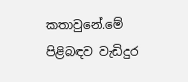කතාවුනේ.මේ පිළිබඳව වැඩිදුර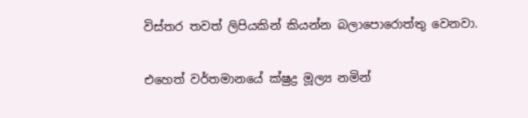විස්තර තවත් ලිපියකින් කියන්න බලාපොරොත්තු වෙනවා.

එහෙත් වර්තමානයේ ක්ෂුද්‍ර මූල්‍ය නමින්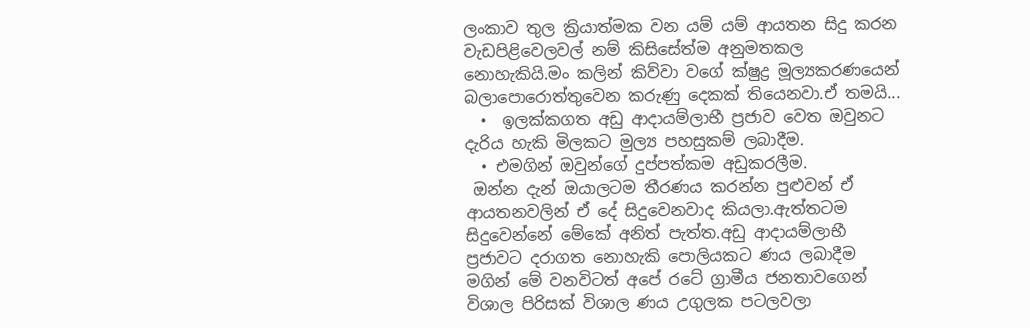ලංකාව තුල ක්‍රියාත්මක වන යම් යම් ආයතන සිදු කරන වැඩපිළිවෙලවල් නම් කිසිසේත්ම අනුමතකල නොහැකියි.මං කලින් කිව්වා වගේ ක්ෂුද්‍ර මූල්‍යකරණයෙන් බලාපොරොත්තුවෙන කරුණු දෙකක් තියෙනවා.ඒ තමයි...
  •  ඉලක්කගත අඩු ආදායම්ලාභී ප්‍රජාව වෙත ඔවුනට දැරිය හැකි මිලකට මුල්‍ය පහසුකම් ලබාදීම.
  • එමගින් ඔවුන්ගේ දුප්පත්කම අඩුකරලීම.
 ඔන්න දැන් ඔයාලටම තීරණය කරන්න පුළුවන් ඒ ආයතනවලින් ඒ දේ සිදුවෙනවාද කියලා.ඇත්තටම සිදුවෙන්නේ මේකේ අනිත් පැත්ත.අඩු ආදායම්ලාභී ප්‍රජාවට දරාගත නොහැකි පොලියකට ණය ලබාදීම මගින් මේ වනවිටත් අපේ රටේ ග්‍රාමීය ජනතාවගෙන් විශාල පිරිසක් විශාල ණය උගුලක පටලවලා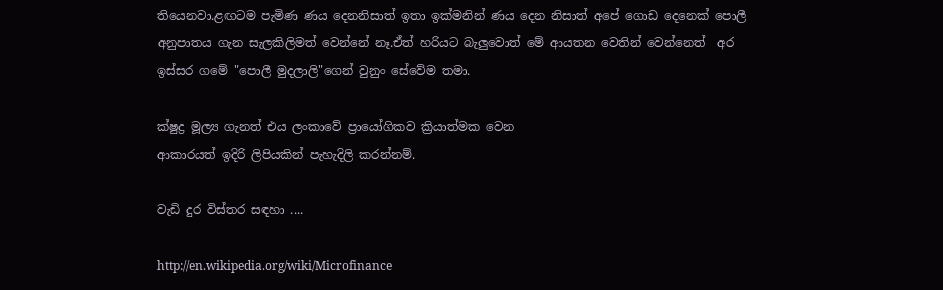තියෙනවා.ළඟටම පැමිණ ණය දෙනනිසාත් ඉතා ඉක්මනින් ණය දෙන නිසාත් අපේ ගොඩ දෙනෙක් පොලී අනුපාතය ගැන සැලකිලිමත් වෙන්නේ නෑ.ඒත් හරියට බැලුවොත් මේ ආයතන වෙතින් වෙන්නෙත්  අර ඉස්සර ගමේ "පොලී මුදලාලි"ගෙන් වුනුං සේවේම තමා.

ක්ෂුද්‍ර මූල්‍ය ගැනත් එය ලංකාවේ ප්‍රායෝගිකව ක්‍රියාත්මක වෙන
ආකාරයත් ඉදිරි ලිපියකින් පැහැදිලි කරන්නම්.

වැඩි දුර විස්තර සඳහා ....

http://en.wikipedia.org/wiki/Microfinance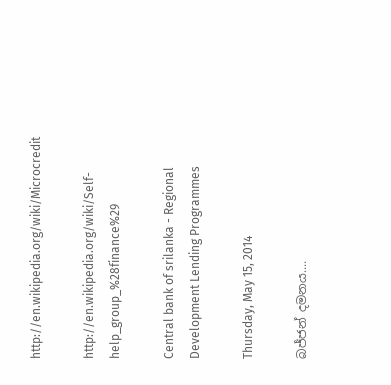http://en.wikipedia.org/wiki/Microcredit

http://en.wikipedia.org/wiki/Self-help_group_%28finance%29

Central bank of srilanka - Regional Development Lending Programmes

Thursday, May 15, 2014

බජ්ජන් දමනය....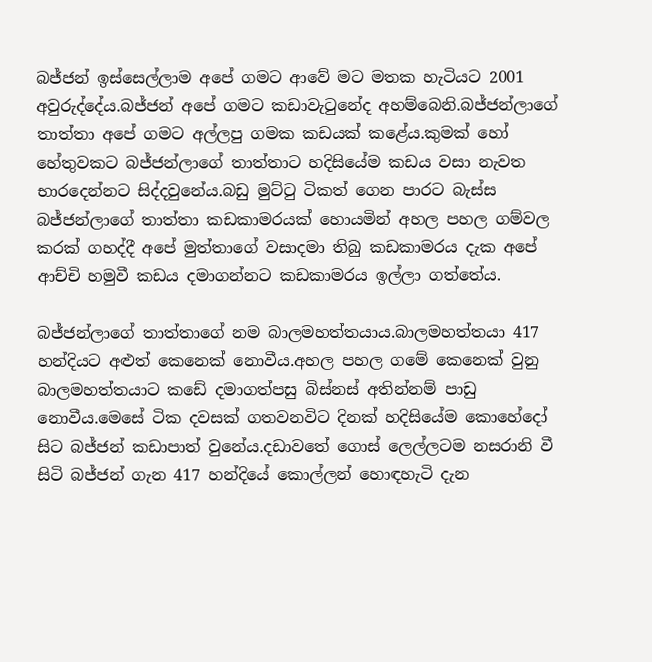බජ්ජන් ඉස්සෙල්ලාම අපේ ගමට ආවේ මට මතක හැටියට 2001 අවුරුද්දේය.බජ්ජන් අපේ ගමට කඩාවැටුනේද අහම්බෙනි.බජ්ජන්ලාගේ තාත්තා අපේ ගමට අල්ලපු ගමක කඩයක් කළේය.කුමක් හෝ හේතුවකට බජ්ජන්ලාගේ තාත්තාට හදිසියේම කඩය වසා නැවත භාරදෙන්නට සිද්දවුනේය.බඩු මුට්ටු ටිකත් ගෙන පාරට බැස්ස බජ්ජන්ලාගේ තාත්තා කඩකාමරයක් හොයමින් අහල පහල ගම්වල කරක් ගහද්දී අපේ මුත්තාගේ වසාදමා තිබු කඩකාමරය දැක අපේ ආච්චි හමුවී කඩය දමාගන්නට කඩකාමරය ඉල්ලා ගත්තේය.

බජ්ජන්ලාගේ තාත්තාගේ නම බාලමහත්තයාය.බාලමහත්තයා 417 හන්දියට අළුත් කෙනෙක් නොවීය.අහල පහල ගමේ කෙනෙක් වුනු බාලමහත්තයාට කඩේ දමාගත්පසු බිස්නස් අතින්නම් පාඩු නොවීය.මෙසේ ටික දවසක් ගතවනවිට දිනක් හදිසියේම කොහේදෝ සිට බජ්ජන් කඩාපාත් වුනේය.දඩාවතේ ගොස් ලෙල්ලටම නසරානි වී සිටි බජ්ජන් ගැන 417 හන්දියේ කොල්ලන් හොඳහැටි දැන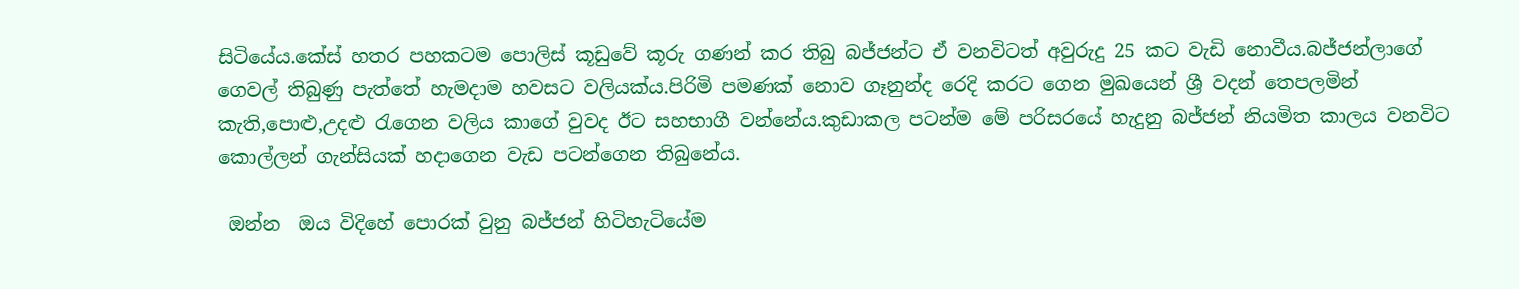සිටියේය.කේස් හතර පහකටම පොලිස් කූඩුවේ කූරු ගණන් කර තිබු බජ්ජන්ට ඒ වනවිටත් අවුරුදු 25 කට වැඩි නොවීය.බජ්ජන්ලාගේ ගෙවල් තිබුණු පැත්තේ හැමදාම හවසට වලියක්ය.පිරිමි පමණක් නොව ගෑනුන්ද රෙදි කරට ගෙන මුඛයෙන් ශ්‍රී වදන් තෙපලමින් කැති,පොළු,උදළු රැගෙන වලිය කාගේ වුවද ඊට සහභාගී වන්නේය.කුඩාකල පටන්ම මේ පරිසරයේ හැදුනු බජ්ජන් නියමිත කාලය වනවිට කොල්ලන් ගැන්සියක් හදාගෙන වැඩ පටන්ගෙන තිබුනේය.

 ඔන්න  ඔය විදිහේ පොරක් වුනු බජ්ජන් හිටිහැටියේම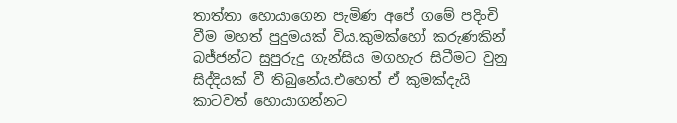තාත්තා හොයාගෙන පැමිණ අපේ ගමේ පදිංචි වීම මහත් පුදුමයක් විය.කුමක්හෝ කරුණකින් බජ්ජන්ට සුපුරුදු ගැන්සිය මගහැර සිටීමට වුනු සිද්දියක් වී තිබුනේය.එහෙත් ඒ කුමක්දැයි කාටවත් හොයාගන්නට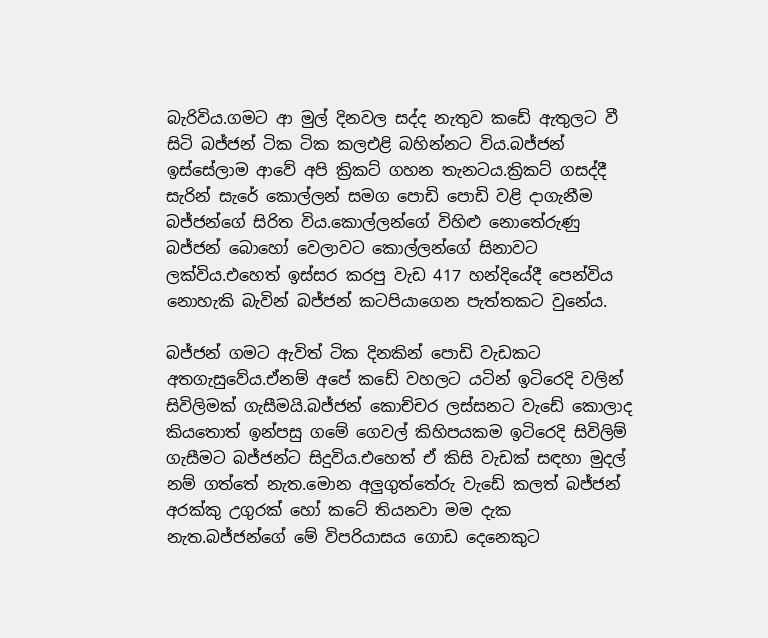බැරිවිය.ගමට ආ මුල් දිනවල සද්ද නැතුව කඩේ ඇතුලට වී සිටි බජ්ජන් ටික ටික කලඑළි බහින්නට විය.බජ්ජන් ඉස්සේලාම ආවේ අපි ක්‍රිකට් ගහන තැනටය.ක්‍රිකට් ගසද්දී සැරින් සැරේ කොල්ලන් සමග පොඩි පොඩි වළි දාගැනීම බජ්ජන්ගේ සිරිත විය.කොල්ලන්ගේ විහිළු නොතේරුණු බජ්ජන් බොහෝ වෙලාවට කොල්ලන්ගේ සිනාවට ලක්විය.එහෙත් ඉස්සර කරපු වැඩ 417 හන්දියේදී පෙන්විය නොහැකි බැවින් බජ්ජන් කටපියාගෙන පැත්තකට වුනේය.

බජ්ජන් ගමට ඇවිත් ටික දිනකින් පොඩි වැඩකට අතගැසුවේය.ඒනම් අපේ කඩේ වහලට යටින් ඉටිරෙදි වලින් සිවිලිමක් ගැසීමයි.බජ්ජන් කොච්චර ලස්සනට වැඩේ කොලාද කියතොත් ඉන්පසු ගමේ ගෙවල් කිහිපයකම ඉටිරෙදි සිවිලිම් ගැසීමට බජ්ජන්ට සිදුවිය.එහෙත් ඒ කිසි වැඩක් සඳහා මුදල් නම් ගත්තේ නැත.මොන අලුගුත්තේරු වැඩේ කලත් බජ්ජන් අරක්කු උගුරක්‌ හෝ කටේ තියනවා මම දැක නැත.බජ්ජන්ගේ මේ විපරියාසය ගොඩ දෙනෙකුට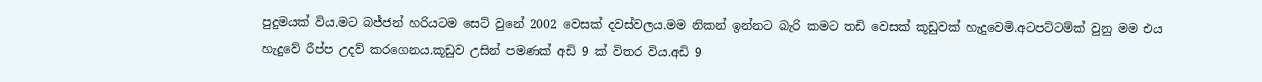පුදුමයක් විය.මට බජ්ජන් හරියටම සෙට් වුනේ 2002 වෙසක් දවස්වලය.මම නිකන් ඉන්නට බැරි කමට තඩි වෙසක් කූඩුවක් හැදුවෙමි.අටපට්ටම්ක් වුනු මම එය හැදුවේ රීප්ප උදව් කරගෙනය.කූඩුව උසින් පමණක් අඩි 9 ක් විතර විය.අඩි 9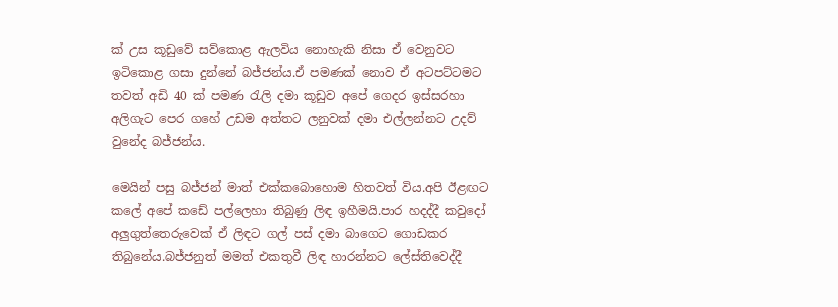ක් උස කූඩුවේ සව්කොළ ඇලවිය නොහැකි නිසා ඒ වෙනුවට ඉටිකොළ ගසා දුන්නේ බජ්ජන්ය.ඒ පමණක් නොව ඒ අටපට්ටමට තවත් අඩි 40 ක් පමණ රැලි දමා කූඩුව අපේ ගෙදර ඉස්සරහා අලිගැට පෙර ගහේ උඩම අත්තට ලනුවක් දමා එල්ලන්නට උදව් වුනේද බජ්ජන්ය.

මෙයින් පසු බජ්ජන් මාත් එක්කබොහොම හිතවත් විය.අපි ඊළඟට කලේ අපේ කඩේ පල්ලෙහා තිබුණු ලිඳ ඉහීමයි.පාර හදද්දී කවුදෝ අලුගුත්තෙරුවෙක් ඒ ලිඳට ගල් පස් දමා බාගෙට ගොඩකර තිබුනේය.බජ්ජනුත් මමත් එකතුවී ලිඳ හාරන්නට ලේස්තිවෙද්දී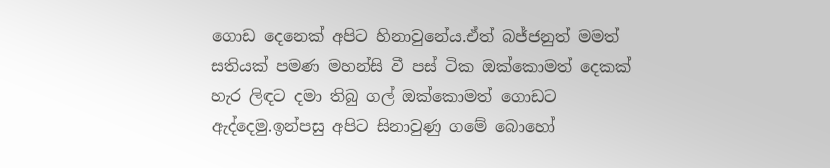ගොඩ දෙනෙක් අපිට හිනාවුනේය.ඒත් බජ්ජනුත් මමත් සතියක් පමණ මහන්සි වී පස් ටික ඔක්කොමත් දෙකක් හැර ලිඳට දමා තිබු ගල් ඔක්කොමත් ගොඩට ඇද්දෙමු.ඉන්පසු අපිට සිනාවුණු ගමේ බොහෝ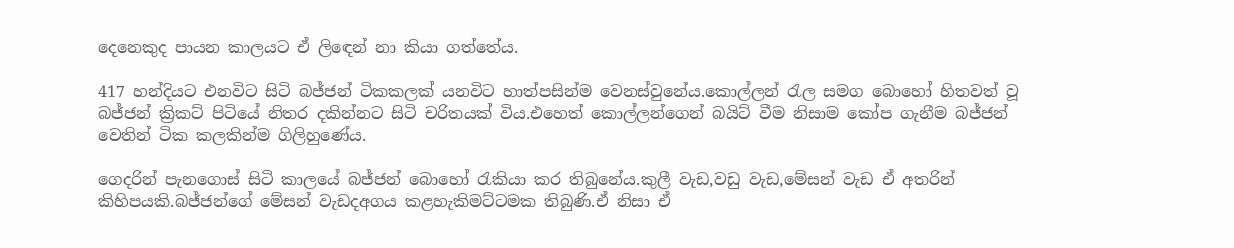දෙනෙකුද පායන කාලයට ඒ ලිඳෙන් නා කියා ගත්තේය.

417 හන්දියට එනවිට සිටි බජ්ජන් ටිකකලක් යනවිට හාත්පසින්ම වෙනස්වුනේය.කොල්ලන් රැල සමග බොහෝ හිතවත් වූ බජ්ජන් ක්‍රිකට් පිටියේ නිතර දකින්නට සිටි චරිතයක් විය.එහෙත් කොල්ලන්ගෙන් බයිට් වීම නිසාම කෝප ගැනීම බජ්ජන් වෙතින් ටික කලකින්ම ගිලිහුණේය.

ගෙදරින් පැනගොස් සිටි කාලයේ බජ්ජන් බොහෝ රැකියා කර තිබුනේය.කුලී වැඩ,වඩු වැඩ,මේසන් වැඩ ඒ අතරින් කිහිපයකි.බජ්ජන්ගේ මේසන් වැඩදඅගය කළහැකිමට්ටමක තිබුණි.ඒ නිසා ඒ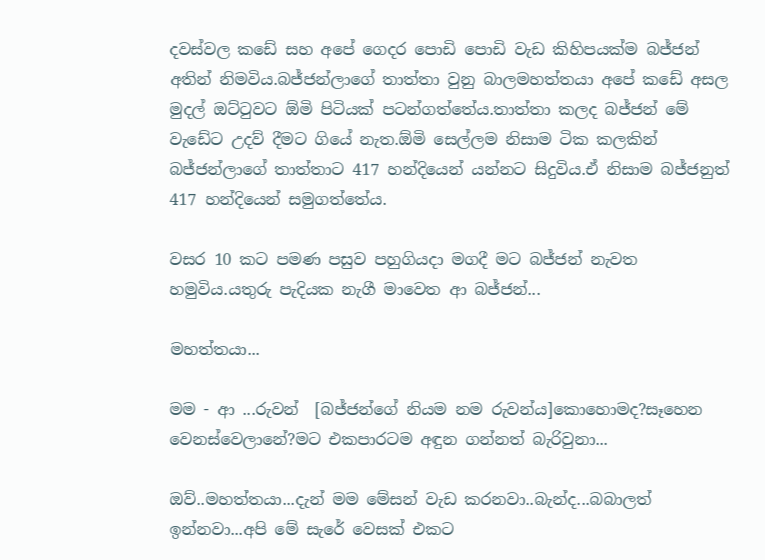දවස්වල කඩේ සහ අපේ ගෙදර පොඩි පොඩි වැඩ කිහිපයක්ම බජ්ජන් අතින් නිමවිය.බජ්ජන්ලාගේ තාත්තා වුනු බාලමහත්තයා අපේ කඩේ අසල මුදල් ඔට්ටුවට ඕමි පිටියක් පටන්ගත්තේය.තාත්තා කලද බජ්ජන් මේ වැඩේට උදව් දීමට ගියේ නැත.ඕමි සෙල්ලම නිසාම ටික කලකින් බජ්ජන්ලාගේ තාත්තාට 417 හන්දියෙන් යන්නට සිදුවිය.ඒ නිසාම බජ්ජනුත් 417 හන්දියෙන් සමුගත්තේය.

වසර 10 කට පමණ පසුව පහුගියදා මගදී මට බජ්ජන් නැවත හමුවිය.යතුරු පැදියක නැගී මාවෙත ආ බජ්ජන්...

මහත්තයා...

මම - ආ ...රුවන්  [බජ්ජන්ගේ නියම නම රුවන්ය]කොහොමද?සෑහෙන වෙනස්වෙලානේ?මට එකපාරටම අඳුන ගන්නත් බැරිවුනා...

ඔව්..මහත්තයා...දැන් මම මේසන් වැඩ කරනවා..බැන්ද...බබාලත් ඉන්නවා...අපි මේ සැරේ වෙසක් එකට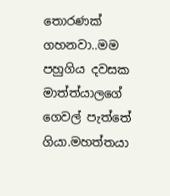තොරණක් ගහනවා..මම පහුගිය දවසක මාත්ත්යාලගේ ගෙවල් පැත්තේ ගියා.මහත්තයා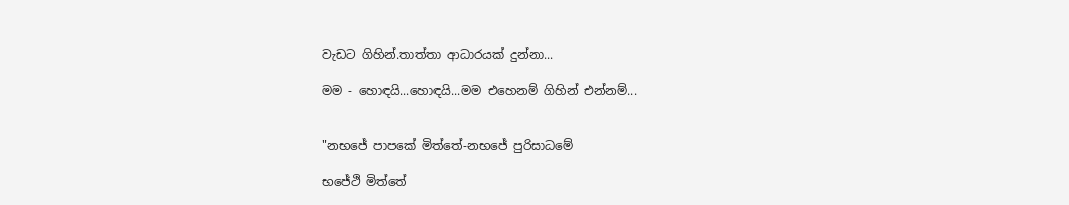වැඩට ගිහින්.තාත්තා ආධාරයක්‌ දුන්නා...

මම - හොඳයි...හොඳයි...මම එහෙනම් ගිහින් එන්නම්...


"නභජේ පාපකේ මිත්තේ-නභජේ පුරිසාධමේ

භජේථි මිත්තේ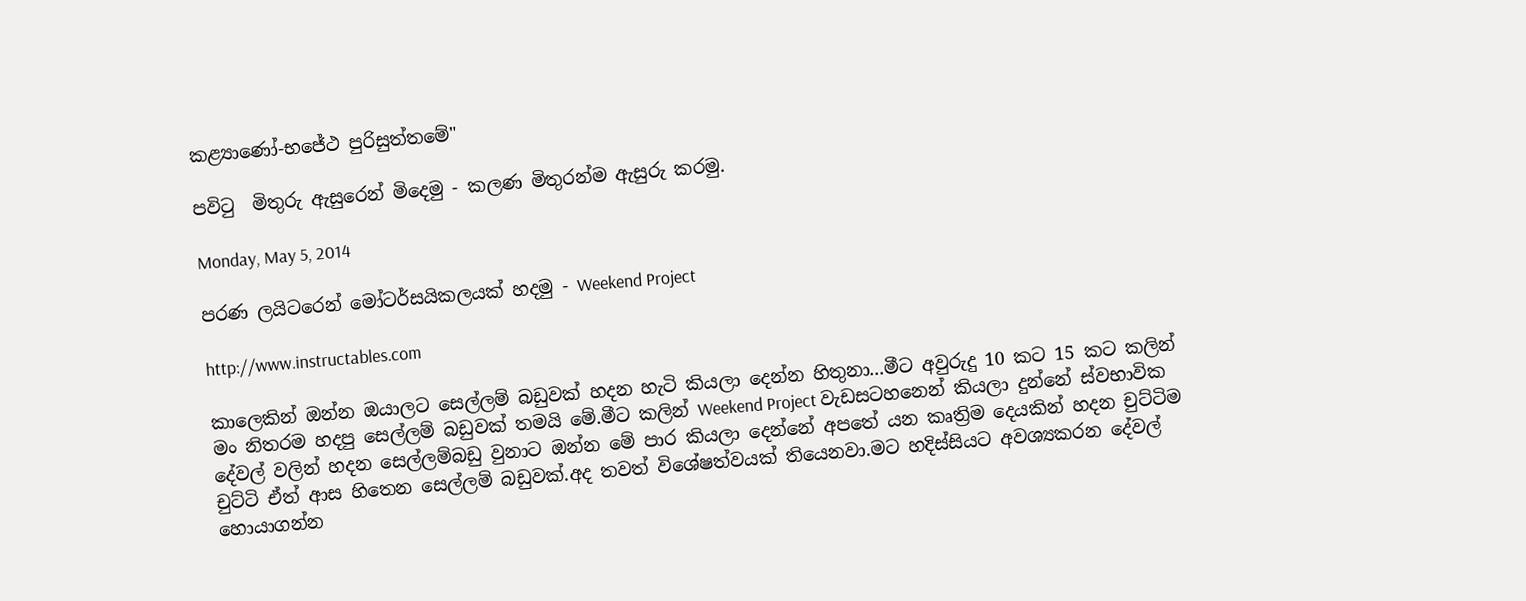කළ්‍යාණෝ-භජේථ පුරිසුත්තමේ"

පවිටු  මිතුරු ඇසුරෙන් මිදෙමු - කලණ මිතුරන්ම ඇසුරු කරමු.

Monday, May 5, 2014

පරණ ලයිටරෙන් මෝටර්සයිකලයක් හදමු - Weekend Project

http://www.instructables.com

කාලෙකින් ඔන්න ඔයාලට සෙල්ලම් බඩුවක් හදන හැටි කියලා දෙන්න හිතුනා...මීට අවුරුදු 10 කට 15 කට කලින් මං නිතරම හදපු සෙල්ලම් බඩුවක් තමයි මේ.මීට කලින් Weekend Project වැඩසටහනෙන් කියලා දුන්නේ ස්වභාවික දේවල් වලින් හදන සෙල්ලම්බඩු වුනාට ඔන්න මේ පාර කියලා දෙන්නේ අපතේ යන කෘත්‍රිම දෙයකින් හදන චුට්ටිම චුට්ටි ඒත් ආස හිතෙන සෙල්ලම් බඩුවක්.අද තවත් විශේෂත්වයක් තියෙනවා.මට හදිස්සියට අවශ්‍යකරන දේවල් හොයාගන්න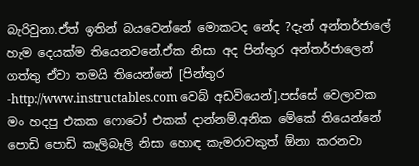බැරිවුනා.ඒත් ඉතින් බයවෙන්නේ මොකටද නේද ?දැන් අන්තර්ජාලේ හැම දෙයක්ම තියෙනවනේ.ඒක නිසා අද පින්තුර අන්තර්ජාලෙන් ගත්තු ඒවා තමයි තියෙන්නේ [පින්තුර -http://www.instructables.com වෙබ් අඩවියෙන්].පස්සේ වෙලාවක මං හදපු එකක ෆොටෝ එකක් දාන්නම්.අනික මේකේ තියෙන්නේ පොඩි පොඩි කෑලිබෑලි නිසා හොඳ කැමරාවකුත් ඕනා කරනවා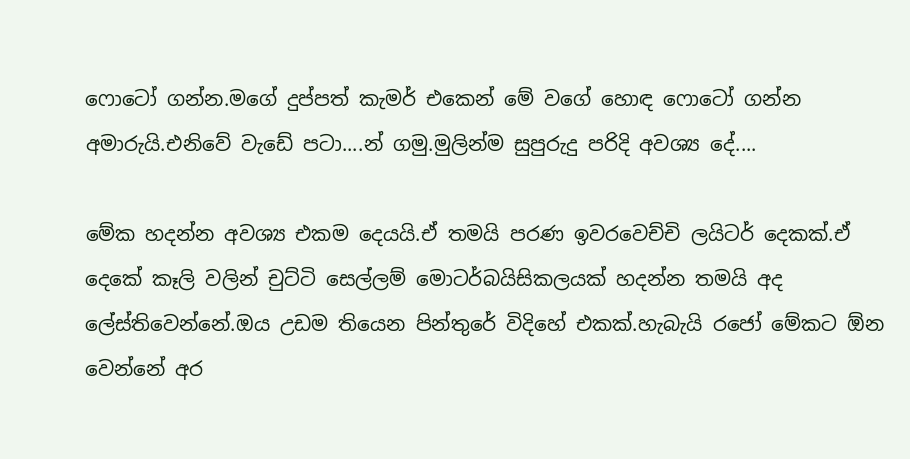ෆොටෝ ගන්න.මගේ දුප්පත් කැමර් එකෙන් මේ වගේ හොඳ ෆොටෝ ගන්න අමාරුයි.එනිවේ වැඩේ පටා....න් ගමු.මුලින්ම සුපුරුදු පරිදි අවශ්‍ය දේ....

මේක හදන්න අවශ්‍ය එකම දෙයයි.ඒ තමයි පරණ ඉවරවෙච්චි ලයිටර් දෙකක්.ඒ දෙකේ කෑලි වලින් චුට්ටි සෙල්ලම් මොටර්බයිසිකලයක් හදන්න තමයි අද ලේස්තිවෙන්නේ.ඔය උඩම තියෙන පින්තුරේ විදිහේ එකක්.හැබැයි රජෝ මේකට ඕන වෙන්නේ අර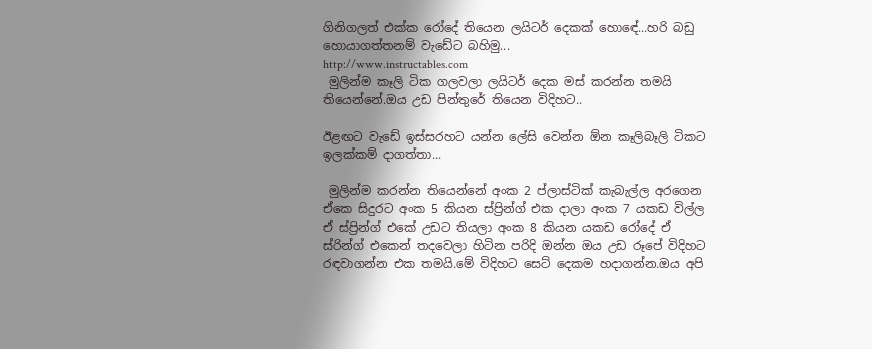ගිනිගලත් එක්ක රෝදේ තියෙන ලයිටර් දෙකක් හොඳේ...හරි බඩු හොයාගත්තනම් වැඩේට බහිමු...
http://www.instructables.com
 මුලින්ම කෑලි ටික ගලවලා ලයිටර් දෙක මස් කරන්න තමයි තියෙන්නේ.ඔය උඩ පින්තුරේ තියෙන විදිහට..

ඊළඟට වැඩේ ඉස්සරහට යන්න ලේසි වෙන්න ඕන කෑලිබෑලි ටිකට ඉලක්කම් දාගත්තා...

 මුලින්ම කරන්න තියෙන්නේ අංක 2 ප්ලාස්ටික් කැබැල්ල අරගෙන ඒකෙ සිදුරට අංක 5 කියන ස්ප්‍රින්ග් එක දාලා අංක 7 යකඩ විල්ල ඒ ස්ප්‍රින්ග් එකේ උඩට තියලා අංක 8 කියන යකඩ රෝදේ ඒ ස්රින්ග් එකෙන් තදවෙලා හිටින පරිදි ඔන්න ඔය උඩ රූපේ විදිහට රඳවාගන්න එක තමයි.මේ විදිහට සෙට් දෙකම හදාගන්න.ඔය අපි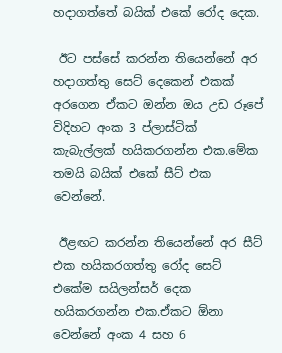හදාගත්තේ බයික් එකේ රෝද දෙක.

 ඊට පස්සේ කරන්න තියෙන්නේ අර හදාගත්තු සෙට් දෙකෙන් එකක් අරගෙන ඒකට ඔන්න ඔය උඩ රූපේ විදිහට අංක 3 ප්ලාස්ටික් කැබැල්ලක් හයිකරගන්න එක.මේක තමයි බයික් එකේ සීට් එක වෙන්නේ.

 ඊළඟට කරන්න තියෙන්නේ අර සීට් එක හයිකරගත්තු රෝද සෙට් එකේම සයිලන්සර් දෙක හයිකරගන්න එක.ඒකට ඕනා වෙන්නේ අංක 4 සහ 6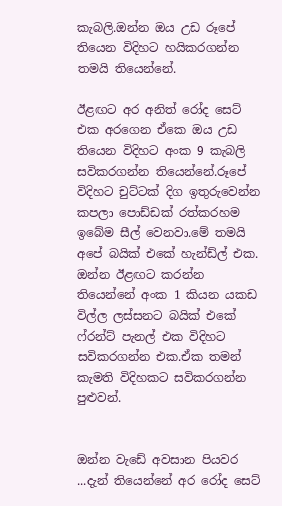කැබලි.ඔන්න ඔය උඩ රූපේ තියෙන විදිහට හයිකරගන්න තමයි තියෙන්නේ.

ඊළඟට අර අනිත් රෝද සෙට් එක අරගෙන ඒකෙ ඔය උඩ තියෙන විදිහට අංක 9 කැබලි සවිකරගන්න තියෙන්නේ.රූපේ විදිහට චුට්ටක් දිග ඉතුරුවෙන්න කපලා පොඩ්ඩක් රත්කරහම ඉබේම සීල් වෙනවා.මේ තමයි අපේ බයික් එකේ හැන්ඩ්ල් එක.
ඔන්න ඊළඟට කරන්න තියෙන්නේ අංක 1 කියන යකඩ විල්ල ලස්සනට බයික් එකේ ෆ්රන්ට් පැනල් එක විදිහට සවිකරගන්න එක.ඒක තමන් කැමති විදිහකට සවිකරගන්න පුළුවන්.


ඔන්න වැඩේ අවසාන පියවර ...දැන් තියෙන්නේ අර රෝද සෙට්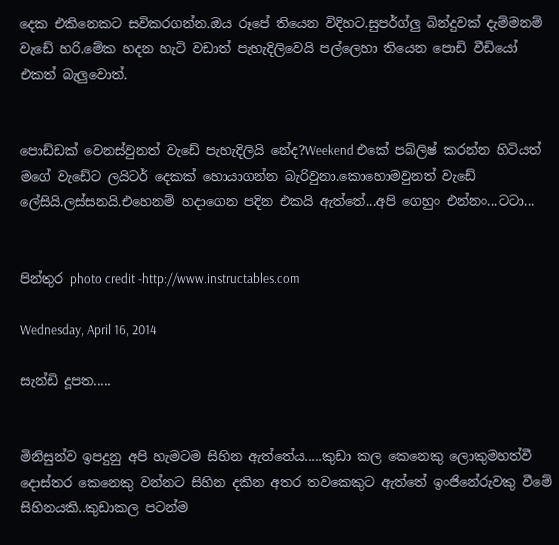දෙක එකිනෙකට සවිකරගන්න.ඔය රූපේ තියෙන විදිහට.සුපර්ග්ලු බින්දුවක් දැම්මනම් වැඩේ හරි.මේක හදන හැටි වඩාත් පැහැදිලිවෙයි පල්ලෙහා තියෙන පොඩි වීඩියෝ එකත් බැලුවොත්.


පොඩ්ඩක් වෙනස්වුනත් වැඩේ පැහැදිලියි නේද?Weekend එකේ පබ්ලිෂ් කරන්න හිටියත් මගේ වැඩේට ලයිටර් දෙකක් හොයාගන්න බැරිවුනා.කොහොමවුනත් වැඩේ ලේසියි.ලස්සනයි.එහෙනම් හදාගෙන පදින එකයි ඇත්තේ...අපි ගෙහුං එන්නං...ටටා...


පින්තුර photo credit -http://www.instructables.com

Wednesday, April 16, 2014

සැන්ඩි දූපත.....


මිනිසුන්ව ඉපදුනු අපි හැමටම සිහින ඇත්තේය.....කුඩා කල කෙනෙකු ලොකුමහත්වී දොස්තර කෙනෙකු වන්නට සිහින දකින අතර තවකෙකුට ඇත්තේ ඉංජිනේරුවකු වීමේ සිහිනයකි..කුඩාකල පටන්ම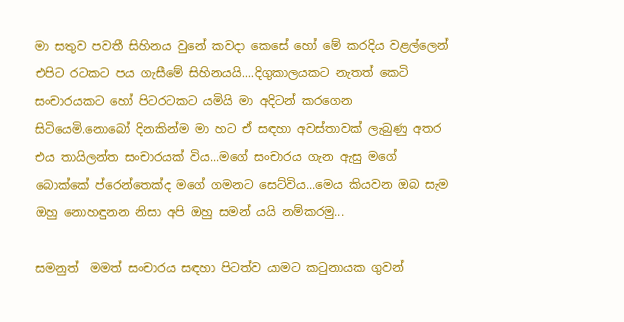මා සතුව පවතී සිහිනය වුනේ කවදා කෙසේ හෝ මේ කරදිය වළල්ලෙන් එපිට රටකට පය ගැසීමේ සිහිනයයි....දිගුකාලයකට නැතත් කෙටි සංචාරයකට හෝ පිටරටකට යමියි මා අදිටන් කරගෙන සිටියෙමි.නොබෝ දිනකින්ම මා හට ඒ සඳහා අවස්තාවක් ලැබුණු අතර එය තායිලන්ත සංචාරයක් විය...මගේ සංචාරය ගැන ඇසු මගේ බොක්කේ ප්රෙන්තෙක්ද මගේ ගමනට සෙට්විය...මෙය කියවන ඔබ සැම ඔහු නොහඳුනන නිසා අපි ඔහු සමන් යයි නම්කරමු...

සමනුත්  මමත් සංචාරය සඳහා පිටත්ව යාමට කටුනායක ගුවන්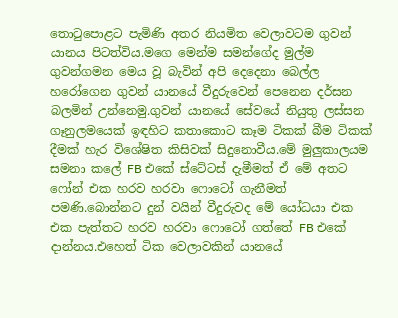තොටුපොළට පැමිණි අතර නියමිත වෙලාවටම ගුවන් යානය පිටත්විය.මගෙ මෙන්ම සමන්ගේද මුල්ම ගුවන්ගමන මෙය වූ බැවින් අපි දෙදෙනා බෙල්ල හරෝගෙන ගුවන් යානයේ වීදුරුවෙන් පෙනෙන දර්සන බලමින් උන්නෙමු.ගුවන් යානයේ සේවයේ නියුතු ලස්සන ගෑනුලමයෙක් ඉඳහිට කතාකොට කෑම ටිකක් බීම ටිකක් දීමක් හැර විශේෂිත කිසිවක් සිදුනොවීය.මේ මුලුකාලයම සමනා කලේ FB එකේ ස්ටේටස් දැමීමත් ඒ මේ අතට ෆෝන් එක හරව හරවා ෆොටෝ ගැනීමත් පමණි.බොන්නට දුන් වයින් වීදුරුවද මේ යෝධයා එක එක පැත්තට හරව හරවා ෆොටෝ ගත්තේ FB එකේ දාන්නය.එහෙත් ටික වෙලාවකින් යානයේ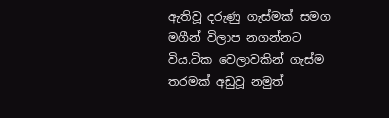ඇතිවූ දරුණු ගැස්මක් සමග මගීන් විලාප නගන්නට විය.ටික වෙලාවකින් ගැස්ම තරමක් අඩුවූ නමුත්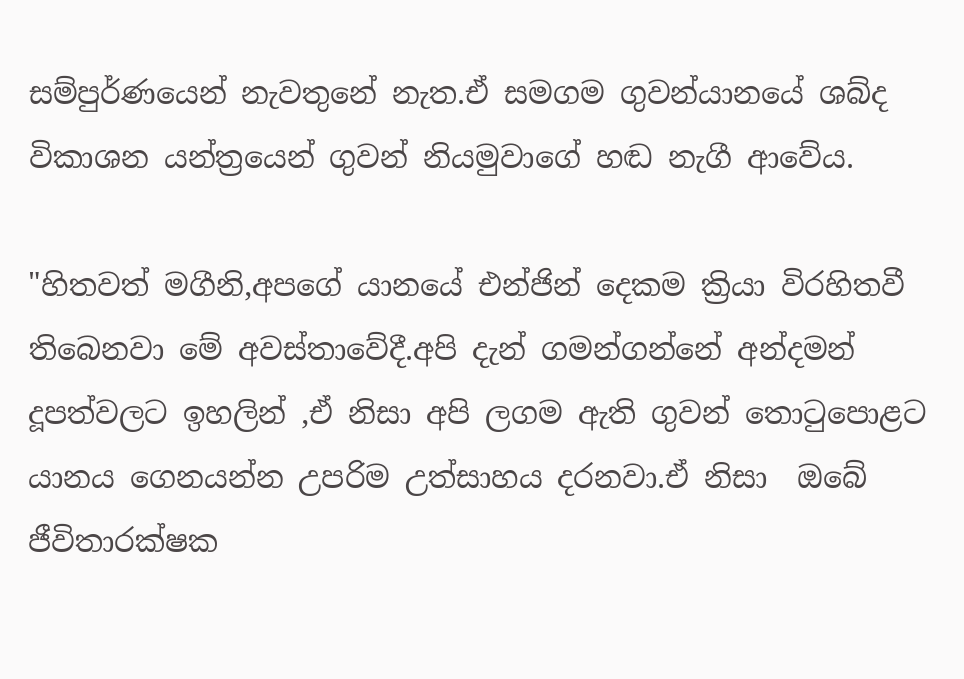සම්පුර්ණයෙන් නැවතුනේ නැත.ඒ සමගම ගුවන්යානයේ ශබ්ද විකාශන යන්ත්‍රයෙන් ගුවන් නියමුවාගේ හඬ නැගී ආවේය.

"හිතවත් මගීනි,අපගේ යානයේ එන්ජින් දෙකම ක්‍රියා විරහිතවී තිබෙනවා මේ අවස්තාවේදී.අපි දැන් ගමන්ගන්නේ අන්දමන් දූපත්වලට ඉහලින් ,ඒ නිසා අපි ලගම ඇති ගුවන් තොටුපොළට යානය ගෙනයන්න උපරිම උත්සාහය දරනවා.ඒ නිසා  ඔබේ ජීවිතාරක්ෂක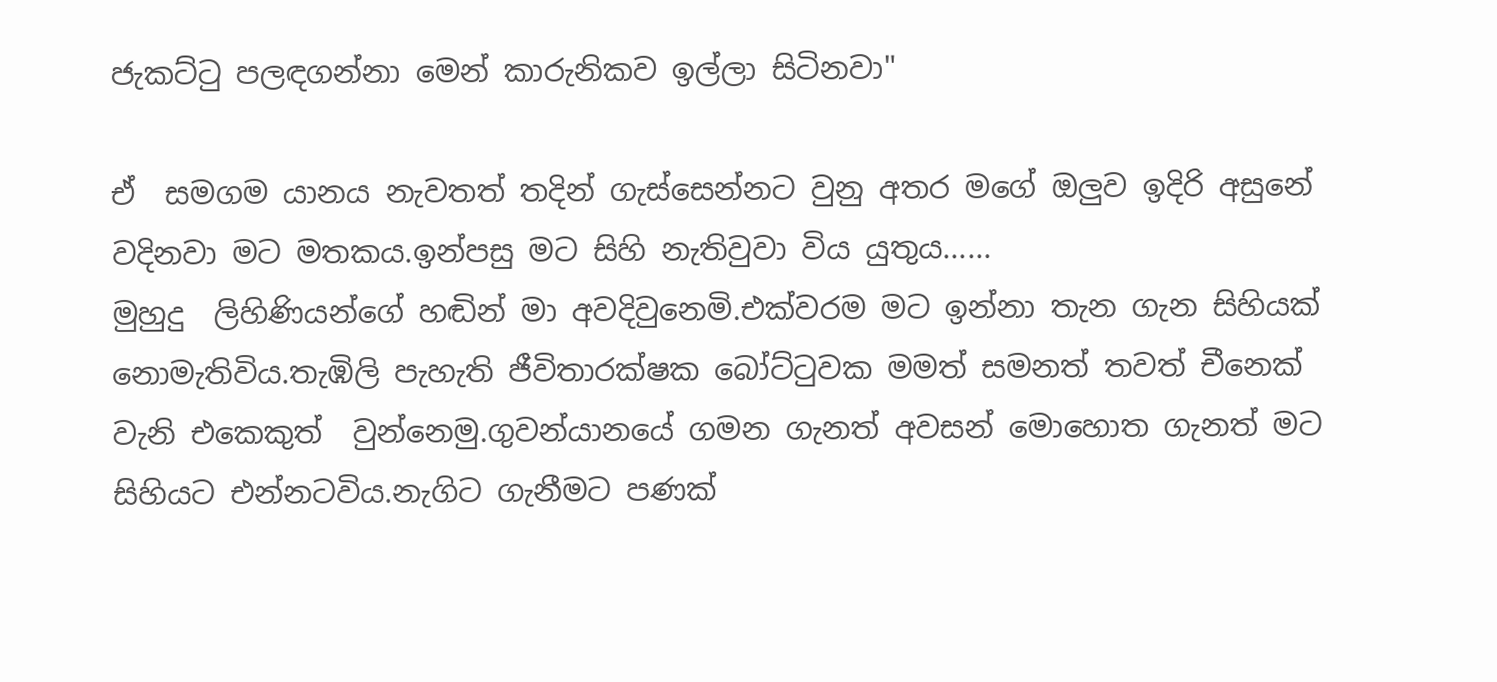ජැකට්ටු පලඳගන්නා මෙන් කාරුනිකව ඉල්ලා සිටිනවා"

ඒ  සමගම යානය නැවතත් තදින් ගැස්සෙන්නට වුනු අතර මගේ ඔලුව ඉදිරි අසුනේ වදිනවා මට මතකය.ඉන්පසු මට සිහි නැතිවුවා විය යුතුය......
මුහුදු  ලිහිණියන්ගේ හඬින් මා අවදිවුනෙමි.එක්වරම මට ඉන්නා තැන ගැන සිහියක් නොමැතිවිය.තැඹිලි පැහැති ජීවිතාරක්ෂක බෝට්ටුවක මමත් සමනත් තවත් චීනෙක් වැනි එකෙකුත්  වුන්නෙමු.ගුවන්යානයේ ගමන ගැනත් අවසන් මොහොත ගැනත් මට සිහියට එන්නටවිය.නැගිට ගැනීමට පණක්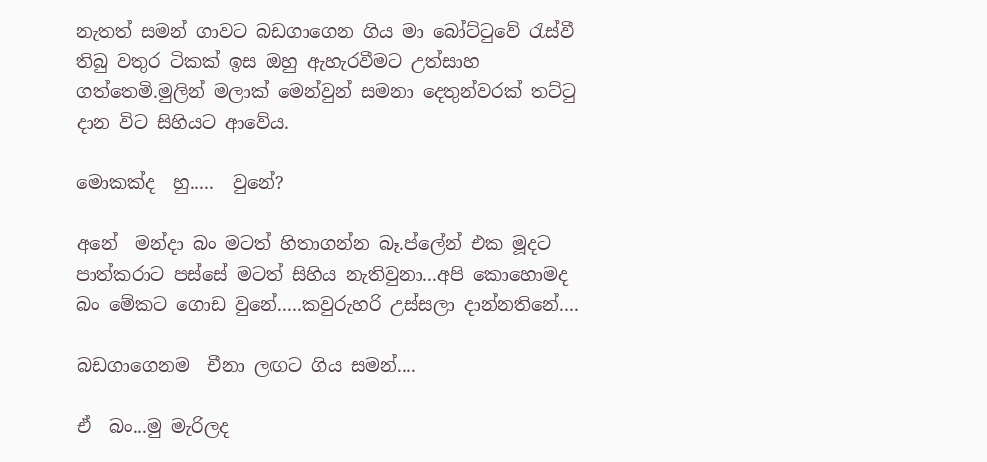නැතත් සමන් ගාවට බඩගාගෙන ගිය මා බෝට්ටුවේ රැස්වී තිබු වතුර ටිකක් ඉස ඔහු ඇහැරවීමට උත්සාහ ගත්තෙමි.මුලින් මලාක් මෙන්වුන් සමනා දෙතුන්වරක් තට්ටු දාන විට සිහියට ආවේය.

මොකක්ද  හු.....  වුනේ?

අනේ  මන්දා බං මටත් හිතාගන්න බෑ.ප්ලේන් එක මූදට පාත්කරාට පස්සේ මටත් සිහිය නැතිවුනා...අපි කොහොමද බං මේකට ගොඩ වුනේ.....කවුරුහරි උස්සලා දාන්නතිනේ....

බඩගාගෙනම  චීනා ලඟට ගිය සමන්....

ඒ  බං...මු මැරිලද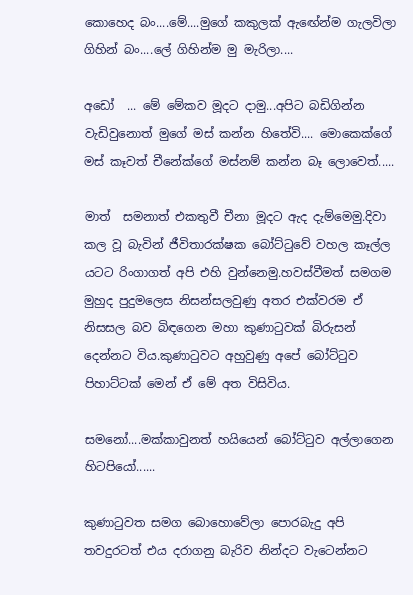කොහෙද බං....මේ....මුගේ කකුලක් ඇඟේන්ම ගැලවිලා ගිහින් බං....ලේ ගිහින්ම මු මැරිලා....

අඩෝ  ... මේ මේකව මූදට දාමු...අපිට බඩිගින්න වැඩිවුනොත් මුගේ මස් කන්න හිතේවි.... මොකෙක්ගේ මස් කෑවත් චීනේක්ගේ මස්නම් කන්න බෑ ලොවෙත්.....

මාත්  සමනාත් එකතුවී චීනා මූදට ඇද දැම්මෙමු.දිවා කල වූ බැවින් ජීවිතාරක්ෂක බෝට්ටුවේ වහල කෑල්ල යටට රිංගාගත් අපි එහි වුන්නෙමු.හවස්වීමත් සමගම මුහුද පුදුමලෙස නිසන්සලවුණු අතර එක්වරම ඒ නිසසල බව බිඳගෙන මහා කුණාටුවක් බිරුසන් දෙන්නට විය.කුණාටුවට අහුවුණු අපේ බෝට්ටුව පිහාට්ටක් මෙන් ඒ මේ අත විසිවිය.

සමනෝ....මක්කාවුනත් හයියෙන් බෝට්ටුව අල්ලාගෙන හිටපියෝ......

කුණාටුවත සමග බොහොවේලා පොරබැදු අපි තවදුරටත් එය දරාගනු බැරිව නින්දට වැටෙන්නට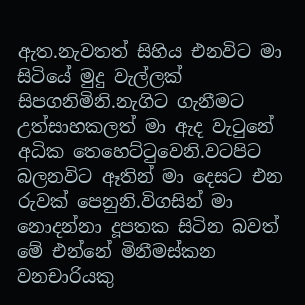ඇත.නැවතත් සිහිය එනවිට මා සිටියේ මුදු වැල්ලක් සිපගනිමිනි.නැගිට ගැනීමට උත්සාහකලත් මා ඇද වැටුනේ අධික තෙහෙට්ටුවෙනි.වටපිට බලනවිට ඈතින් මා දෙසට එන රුවක් පෙනුනි.විගසින් මා නොදන්නා දූපතක සිටින බවත් මේ එන්නේ මිනීමස්කන වනචාරියකු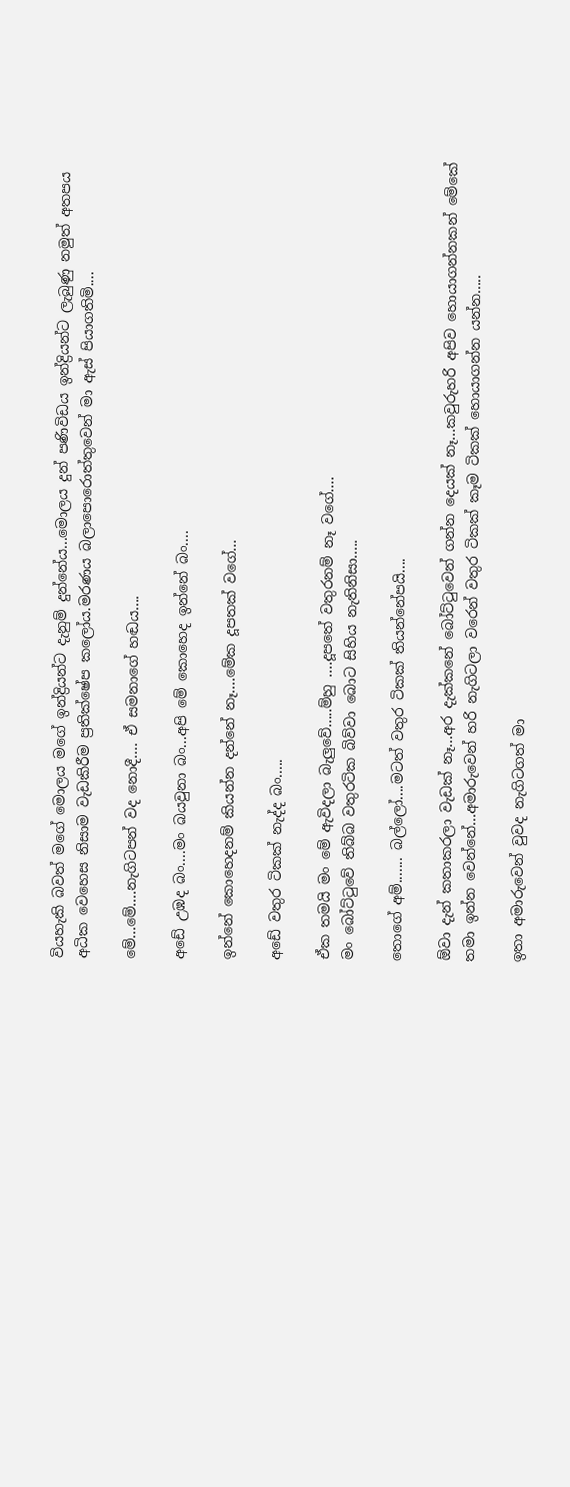වියහැකි බවත් මගේ මොලය මගේ ඉන්ද්‍රියන්ට දැනුම් දුන්නේය...මොලය දුන් පණිවිඩය ඉන්ද්‍රියන්ට ලැබුණු නමුත් අතපය අධික වෙහෙස නිසාම වැඩකිරීම ප්‍රතික්ෂේප කලෝය.මරණය බලාපොරොත්තුවෙන් මා ඇස් පියාගතිමි....

මේ...මේ....නැගිටපන් වද නොදී.... ඒ සමනාගේ හඬය....

අඩේ උඹද බං....මං බයවුනා බං...අපි මේ කොහෙද ඉන්නේ බං....

ඉන්නේ කොහෙදනම් කියන්න දන්නේ නෑ....මේක දූපතක් වගේ...

අඩේ වතුර ටිකක් නැද්ද බං.....

ඒක තමයි මං මේ ඇවිදලා බැලුවේ.....ම්හු ....දූපතේ වතුරනම් නෑ වගේ....
මං බෝට්ටුවේ තිබ්බ වතුරටික බිව්වා බොට සිහිය නැතිනිසා.....

තොගේ අම්....... බල්ලෝ....මටත් වතුර ටිකක් තියන්නේපයි....

ඕවා දැන් කතාකරලා වැඩක් නෑ...අර දැක්කනේ බෝට්ටුවෙන් ගන්න දෙයක් නෑ...කවුරුහරි අපිව හොයාගන්නකන් මේකේ තමා ඉන්න වෙන්නේ...අමාරුවෙන් හරි නැගිටලා වරෙන් වතුර ටිකක් කෑම ටිකක් හොයාගන්න යන්න.....

ඉතා අමාරුවෙන් වුවද නැගිටගත් මා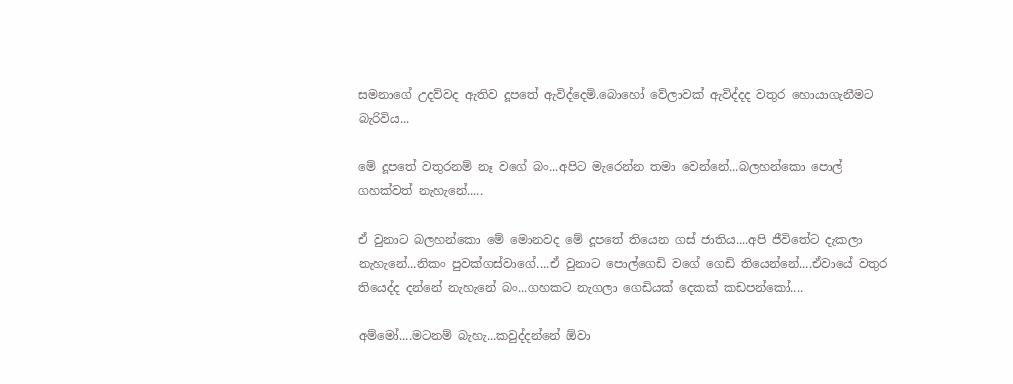සමනාගේ උදව්වද ඇතිව දූපතේ ඇවිද්දෙමි.බොහෝ වේලාවක් ඇවිද්දද වතුර හොයාගැනීමට බැරිවිය...

මේ දූපතේ වතුරනම් නෑ වගේ බං...අපිට මැරෙන්න තමා වෙන්නේ...බලහන්කො පොල් ගහක්වත් නැහැනේ.....

ඒ වුනාට බලහන්කො මේ මොනවද මේ දූපතේ තියෙන ගස් ජාතිය....අපි ජීවිතේට දැකලා නැහැනේ...නිකං පුවක්ගස්වාගේ....ඒ වුනාට පොල්ගෙඩි වගේ ගෙඩි තියෙන්නේ....ඒවායේ වතුර තියෙද්ද දන්නේ නැහැනේ බං...ගහකට නැගලා ගෙඩියක් දෙකක් කඩපන්කෝ....

අම්මෝ....මටනම් බැහැ...කවුද්දන්නේ ඕවා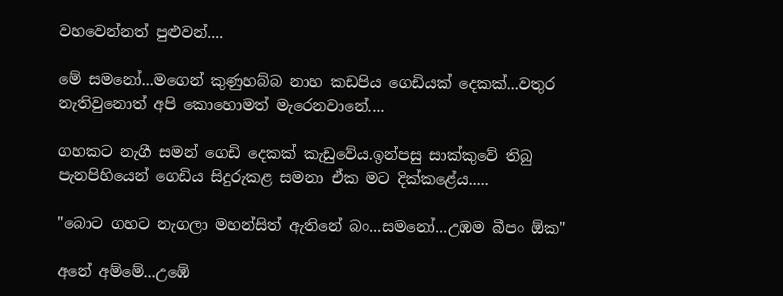වහවෙන්නත් පුළුවන්....

මේ සමනෝ...මගෙන් කුණුහබ්බ නාහ කඩපිය ගෙඩියක් දෙකක්...වතුර නැතිවුනොත් අපි කොහොමත් මැරෙනවානේ....

ගහකට නැගී සමන් ගෙඩි දෙකක් කැඩුවේය.ඉන්පසු සාක්කුවේ තිබු පැනපිහියෙන් ගෙඩිය සිදුරුකළ සමනා ඒක මට දික්කළේය.....

"බොට ගහට නැගලා මහන්සිත් ඇතිනේ බං...සමනෝ...උඹම බීපං ඕක"

අනේ අම්මේ...උඹේ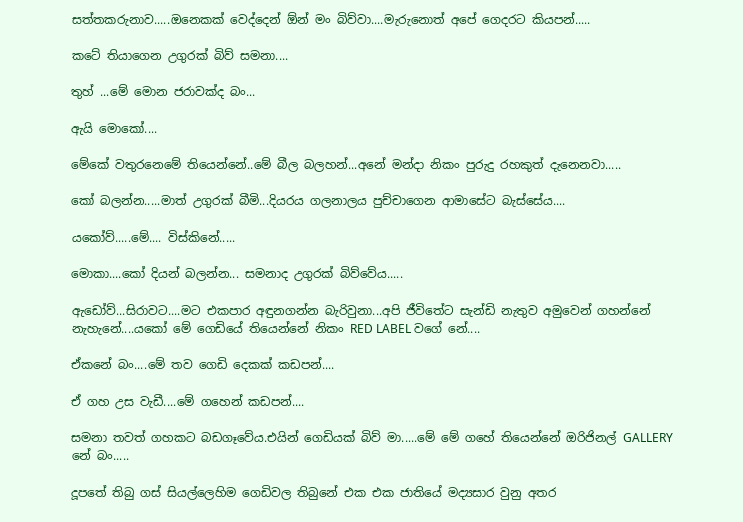සත්තකරුනාව.....ඔනෙකක් වෙද්දෙන් ඕන් මං බිව්වා....මැරුනොත් අපේ ගෙදරට කියපන්.....

කටේ තියාගෙන උගුරක්‌ බිව් සමනා....

තුහ් ...මේ මොන ජරාවක්ද බං...

ඇයි මොකෝ....

මේකේ වතුරනෙමේ තියෙන්නේ..මේ බීල බලහන්...අනේ මන්දා නිකං පුරුදු රහකුත් දැනෙනවා.....

කෝ බලන්න.....මාත් උගුරක්‌ බීමි...දියරය ගලනාලය පුච්චාගෙන ආමාසේට බැස්සේය....

යකෝව්.....මේ.... විස්කිනේ.....

මොකා....කෝ දියන් බලන්න... සමනාද උගුරක්‌ බිව්වේය.....

ඇඩෝව්...සිරාවට....මට එකපාර අඳුනගන්න බැරිවුනා...අපි ජීවිතේට සැන්ඩි නැතුව අමුවෙන් ගහන්නේ නැහැනේ....යකෝ මේ ගෙඩියේ තියෙන්නේ නිකං RED LABEL වගේ නේ....

ඒකනේ බං....මේ තව ගෙඩි දෙකක් කඩපන්....

ඒ ගහ උස වැඩී....මේ ගහෙන් කඩපන්....

සමනා තවත් ගහකට බඩගෑවේය.එයින් ගෙඩියක් බිව් මා.....මේ මේ ගහේ තියෙන්නේ ඔරිජිනල් GALLERY නේ බං.....

දූපතේ තිබු ගස් සියල්ලෙහිම ගෙඩිවල තිබුනේ එක එක ජාතියේ මද්‍යසාර වුනු අතර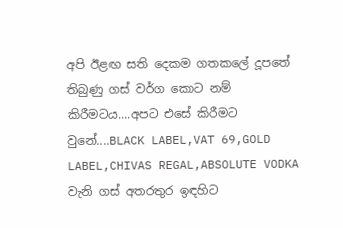අපි ඊළඟ සති දෙකම ගතකලේ දූපතේ තිබුණු ගස් වර්ග කොට නම් කිරීමටය....අපට එසේ කිරීමට වුනේ....BLACK LABEL,VAT 69,GOLD LABEL,CHIVAS REGAL,ABSOLUTE VODKA වැනි ගස් අතරතුර ඉඳහිට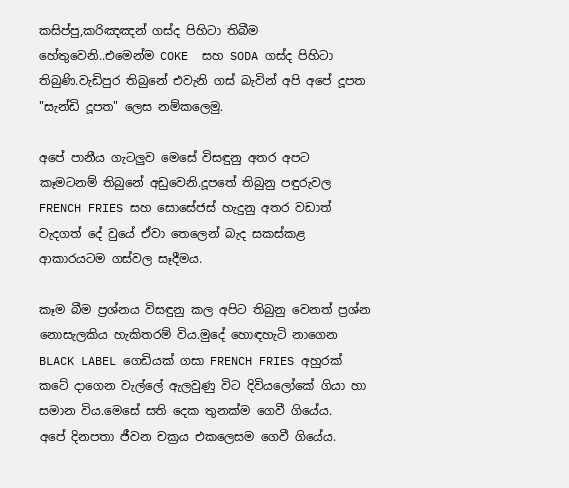කසිප්පු,කරිඤඤන් ගස්ද පිහිටා තිබීම හේතුවෙනි..එමෙන්ම COKE  සහ SODA ගස්ද පිහිටා තිබුණි.වැඩිපුර තිබුනේ එවැනි ගස් බැවින් අපි අපේ දූපත "සැන්ඩි දූපත" ලෙස නම්කලෙමු.

අපේ පානීය ගැටලුව මෙසේ විසඳුනු අතර අපට කෑමටනම් තිබුනේ අඩුවෙනි.දූපතේ තිබුනු පඳුරුවල FRENCH FRIES සහ සොසේජස් හැදුනු අතර වඩාත් වැදගත් දේ වුයේ ඒවා තෙලෙන් බැද සකස්කළ ආකාරයටම ගස්වල සෑදීමය.

කෑම බීම ප්‍රශ්නය විසඳුනු කල අපිට තිබුනු වෙනත් ප්‍රශ්න නොසැලකිය හැකිතරම් විය.මුදේ හොඳහැටි නාගෙන BLACK LABEL ගෙඩියක් ගසා FRENCH FRIES අහුරක් කටේ දාගෙන වැල්ලේ ඇලවුණු විට දිවියලෝකේ ගියා හා සමාන විය.මෙසේ සති දෙක තුනක්ම ගෙවී ගියේය.
අපේ දිනපතා ජීවන චක්‍රය එකලෙසම ගෙවී ගියේය.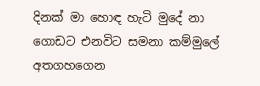දිනක් මා හොඳ හැටි මුදේ නා ගොඩට එනවිට සමනා කම්මුලේ අතගහගෙන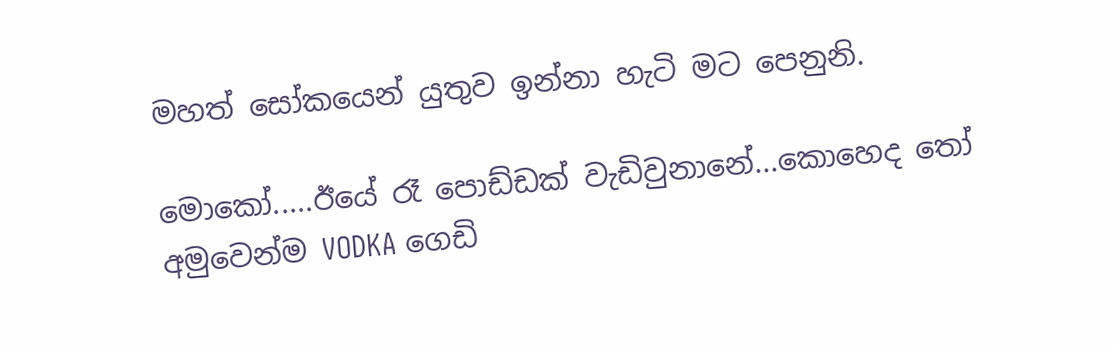මහත් සෝකයෙන් යුතුව ඉන්නා හැටි මට පෙනුනි.

මොකෝ.....ඊයේ රෑ පොඩ්ඩක් වැඩිවුනානේ...කොහෙද තෝ අමුවෙන්ම VODKA ගෙඩි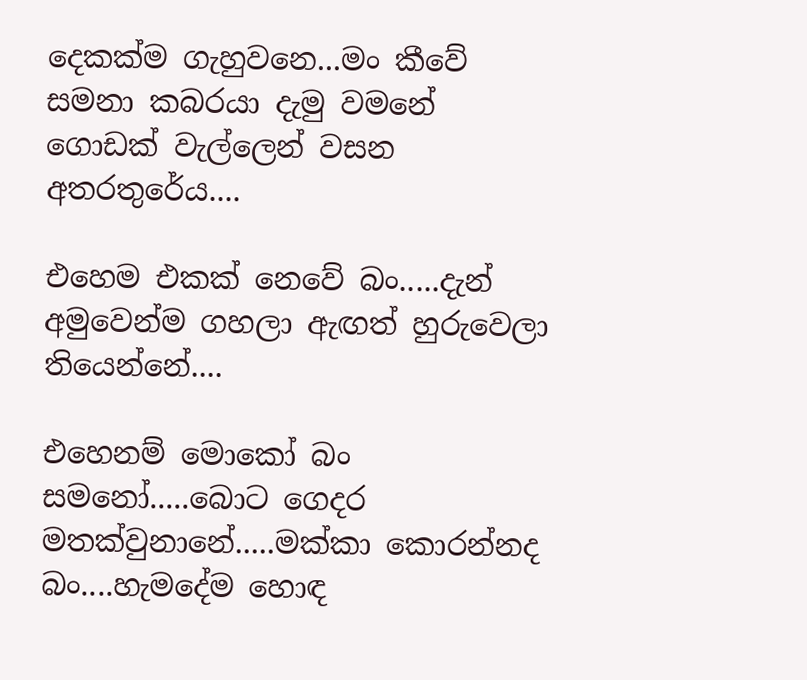දෙකක්ම ගැහුවනෙ...මං කීවේ සමනා කබරයා දැමු වමනේ ගොඩක් වැල්ලෙන් වසන අතරතුරේය....

එහෙම එකක් නෙවේ බං.....දැන් අමුවෙන්ම ගහලා ඇඟත් හුරුවෙලා තියෙන්නේ....

එහෙනම් මොකෝ බං සමනෝ.....බොට ගෙදර මතක්වුනානේ.....මක්කා කොරන්නද බං....හැමදේම හොඳ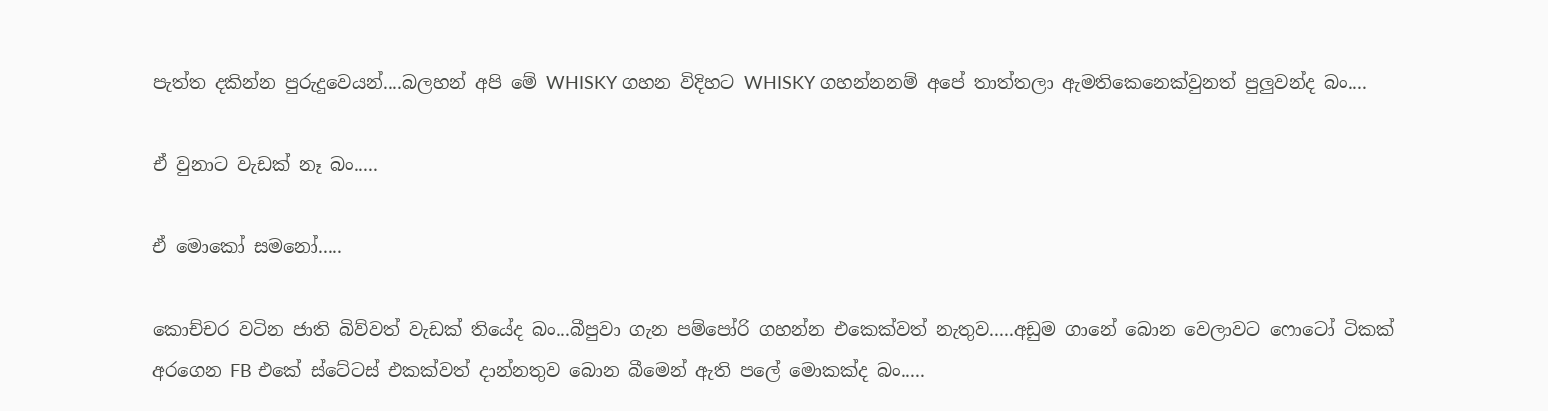පැත්ත දකින්න පුරුදුවෙයන්....බලහන් අපි මේ WHISKY ගහන විදිහට WHISKY ගහන්නනම් අපේ තාත්තලා ඇමතිකෙනෙක්වුනත් පුලුවන්ද බං....

ඒ වුනාට වැඩක් නෑ බං.....

ඒ මොකෝ සමනෝ.....

කොච්චර වටින ජාති බිව්වත් වැඩක් තියේද බං...බීපුවා ගැන පම්පෝරි ගහන්න එකෙක්වත් නැතුව.....අඩුම ගානේ බොන වෙලාවට ෆොටෝ ටිකක් අරගෙන FB එකේ ස්ටේටස් එකක්වත් දාන්නතුව බොන බීමෙන් ඇති පලේ මොකක්ද බං.....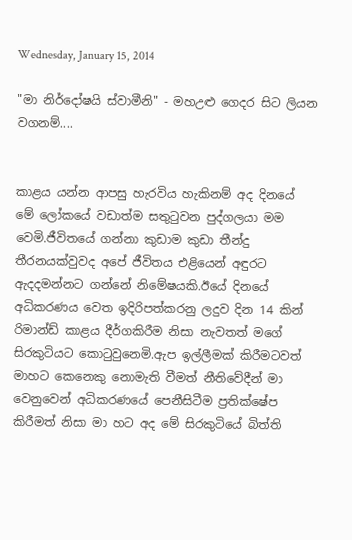Wednesday, January 15, 2014

"මා නිර්දෝෂයි ස්වාමීනි" - මහඋළු ගෙදර සිට ලියන වගනම්....


කාළය යන්න ආපසු හැරවිය හැකිනම් අද දිනයේ මේ ලෝකයේ වඩාත්ම සතුටුවන පුද්ගලයා මම වෙමි.ජීවිතයේ ගන්නා කුඩාම කුඩා තීන්දු තීරනයක්වුවද අපේ ජීවිතය එළියෙන් අඳුරට ඇදදමන්නට ගන්නේ නිමේෂයකි.ඊයේ දිනයේ අධිකරණය වෙත ඉදිරිපත්කරනු ලදුව දින 14 කින් රිමාන්ඩ් කාළය දීර්ගකිරීම නිසා නැවතත් මගේ සිරකුටියට කොටුවුනෙමි.ඇප ඉල්ලීමක් කිරීමටවත් මාහට කෙනෙකු නොමැති වීමත් නීතිවේදීන් මා වෙනුවෙන් අධිකරණයේ පෙනීසිටීම ප්‍රතික්ෂේප කිරීමත් නිසා මා හට අද මේ සිරකුටියේ බිත්ති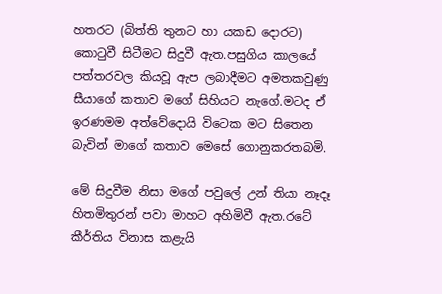හතරට (බිත්ති තුනට හා යකඩ දොරට) කොටුවී සිටීමට සිදුවී ඇත.පසුගිය කාලයේ පත්තරවල කියවූ ඇප ලබාදීමට අමතකවුණු සීයාගේ කතාව මගේ සිහියට නැගේ.මටද ඒ ඉරණමම අත්වේදොයි විටෙක මට සිතෙන බැවින් මාගේ කතාව මෙසේ ගොනුකරතබමි.

මේ සිදුවීම නිසා මගේ පවුලේ උන් තියා නෑදෑ හිතමිතුරන් පවා මාහට අහිමිවී ඇත.රටේ කීර්තිය විනාස කළැයි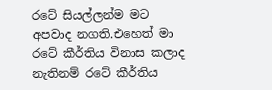රටේ සියල්ලන්ම මට අපවාද නගති.එහෙත් මා රටේ කීර්තිය විනාස කලාද නැතිනම් රටේ කීර්තිය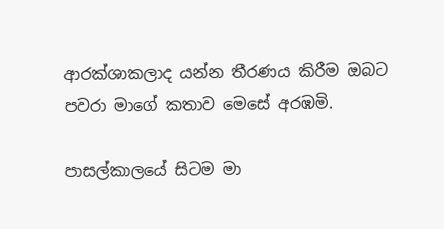ආරක්ශාකලාද යන්න තීරණය කිරීම ඔබට පවරා මාගේ කතාව මෙසේ අරඹමි.

පාසල්කාලයේ සිටම මා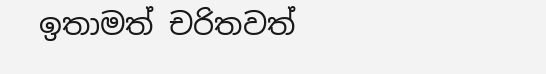ඉතාමත් චරිතවත්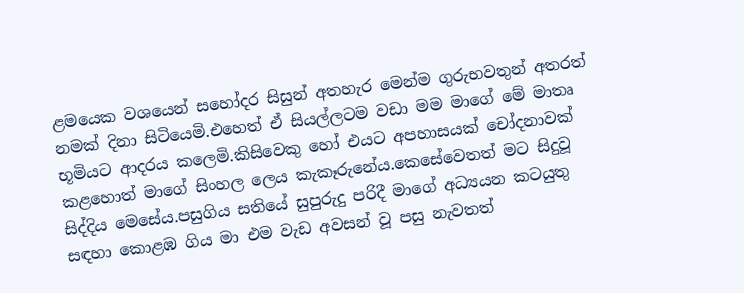ළමයෙක වශයෙන් සහෝදර සිසුන් අතහැර මෙන්ම ගුරුභවතුන් අතරත් නමක් දිනා සිටියෙමි.එහෙත් ඒ සියල්ලටම වඩා මම මාගේ මේ මාතෘ භූමියට ආදරය කලෙමි.කිසිවෙකු හෝ එයට අපහාසයක් චෝදනාවක් කළහොත් මාගේ සිංහල ලෙය කැකෑරුනේය.කෙසේවෙතත් මට සිදුවූ සිද්දිය මෙසේය.පසුගිය සතියේ සුපුරුදු පරිදී මාගේ අධ්‍යයන කටයුතු සඳහා කොළඹ ගිය මා එම වැඩ අවසන් වූ පසු නැවතත්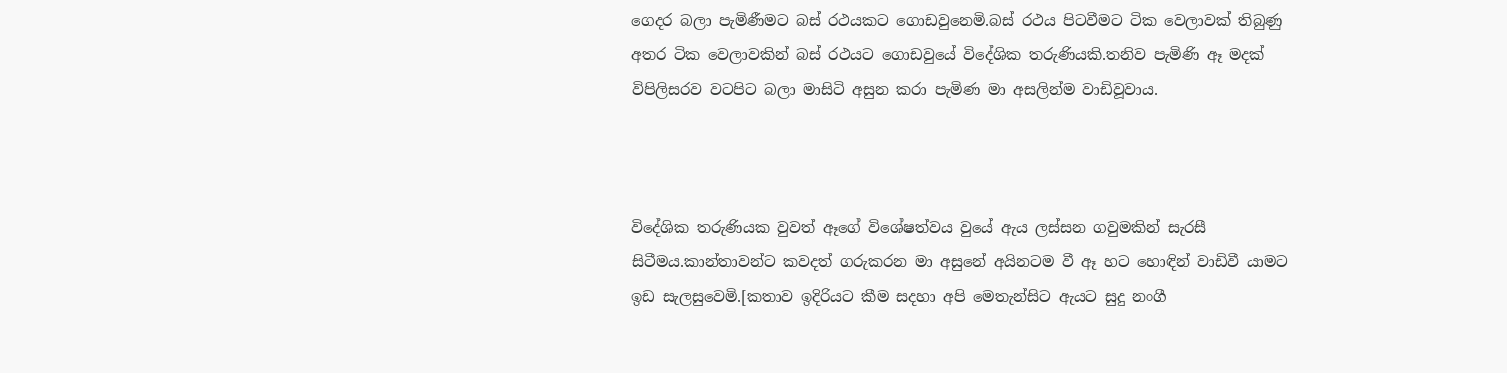ගෙදර බලා පැමිණීමට බස් රථයකට ගොඩවුනෙමි.බස් රථය පිටවීමට ටික වෙලාවක් තිබුණු අතර ටික වෙලාවකින් බස් රථයට ගොඩවුයේ විදේශික තරුණියකි.තනිව පැමිණි ඈ මදක් විපිලිසරව වටපිට බලා මාසිටි අසුන කරා පැමිණ මා අසලින්ම වාඩිවූවාය.



විදේශික තරුණියක වුවත් ඈගේ විශේෂත්වය වුයේ ඇය ලස්සන ගවුමකින් සැරසී සිටීමය.කාන්තාවන්ට කවදත් ගරුකරන මා අසුනේ අයිනටම වී ඈ හට හොඳින් වාඩිවී යාමට ඉඩ සැලසුවෙමි.[කතාව ඉදිරියට කීම සදහා අපි මෙතැන්සිට ඇයට සුදු නංගී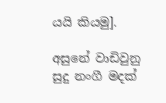යයි කියමු].

අසුනේ වාඩිවුනු සුදු නංගී මදක්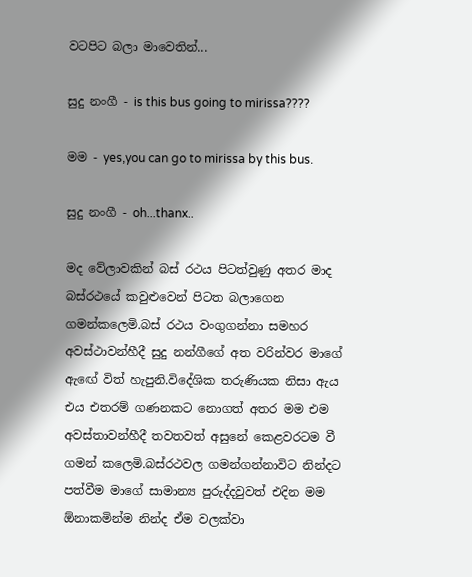වටපිට බලා මාවෙතින්...

සුදු නංගී - is this bus going to mirissa????

මම - yes,you can go to mirissa by this bus.

සුදු නංගී - oh...thanx..

මද වේලාවකින් බස් රථය පිටත්වුණු අතර මාද බස්රථයේ කවුළුවෙන් පිටත බලාගෙන ගමන්කලෙමි.බස් රථය වංගුගන්නා සමහර අවස්ථාවන්හීදී සුදු නන්ගීගේ අත වරින්වර මාගේ ඇඟේ විත් හැපුනි.විදේශික තරුණියක නිසා ඇය එය එතරම් ගණනකට නොගත් අතර මම එම අවස්තාවන්හීදී තවතවත් අසුනේ කෙළවරටම වී ගමන් කලෙමි.බස්රථවල ගමන්ගන්නාවිට නින්දට පත්වීම මාගේ සාමාන්‍ය පුරුද්දවුවත් එදින මම ඕනාකමින්ම නින්ද ඒම වලක්වා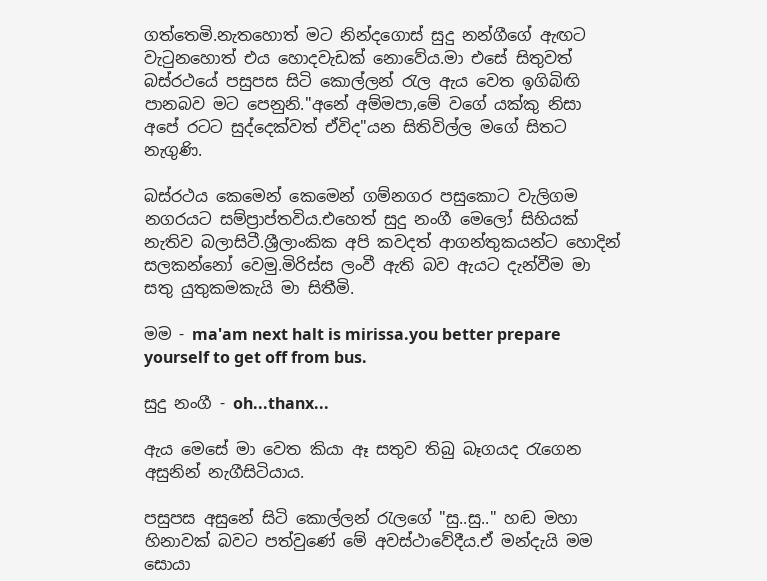ගත්තෙමි.නැතහොත් මට නින්දගොස් සුදු නන්ගීගේ ඇඟට වැටුනහොත් එය හොදවැඩක් නොවේය.මා එසේ සිතුවත් බස්රථයේ පසුපස සිටි කොල්ලන් රැල ඇය වෙත ඉගිබිඟි පානබව මට පෙනුනි."අනේ අම්මපා,මේ වගේ යක්කු නිසා අපේ රටට සුද්දෙක්වත් ඒවිද"යන සිතිවිල්ල මගේ සිතට නැගුණි.

බස්රථය කෙමෙන් කෙමෙන් ගම්නගර පසුකොට වැලිගම නගරයට සම්ප්‍රාප්තවිය.එහෙත් සුදු නංගී මෙලෝ සිහියක් නැතිව බලාසිටී.ශ්‍රීලාංකික අපි කවදත් ආගන්තුකයන්ට හොදින් සලකන්නෝ වෙමු.මිරිස්ස ලංවී ඇති බව ඇයට දැන්වීම මා සතු යුතුකමකැයි මා සිතීමි.

මම - ma'am next halt is mirissa.you better prepare yourself to get off from bus.

සුදු නංගී - oh...thanx...

ඇය මෙසේ මා වෙත කියා ඈ සතුව තිබු බෑගයද රැගෙන අසුනින් නැගීසිටියාය.

පසුපස අසුනේ සිටි කොල්ලන් රැලගේ "සු..සු.." හඬ මහා හිනාවක් බවට පත්වුණේ මේ අවස්ථාවේදීය.ඒ මන්දැයි මම සොයා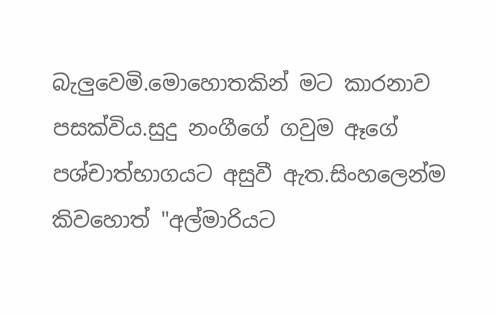බැලුවෙමි.මොහොතකින් මට කාරනාව පසක්විය.සුදු නංගීගේ ගවුම ඈගේ පශ්චාත්භාගයට අසුවී ඇත.සිංහලෙන්ම කිවහොත් "අල්මාරියට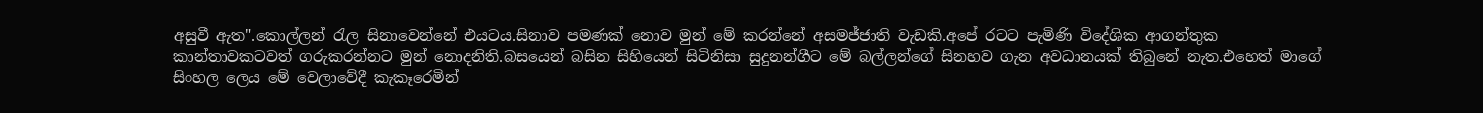අසුවී ඇත".කොල්ලන් රැල සිනාවෙන්නේ එයටය.සිනාව පමණක් නොව මුන් මේ කරන්නේ අසමජ්ජාති වැඩකි.අපේ රටට පැමිණි විදේශික ආගන්තුක කාන්තාවකටවත් ගරුකරන්නට මුන් නොදනිති.බසයෙන් බසින සිහියෙන් සිටිනිසා සුදුනන්ගීට මේ බල්ලන්ගේ සිනහව ගැන අවධානයක් තිබුනේ නැත.එහෙත් මාගේ සිංහල ලෙය මේ වෙලාවේදී කැකෑරෙමින්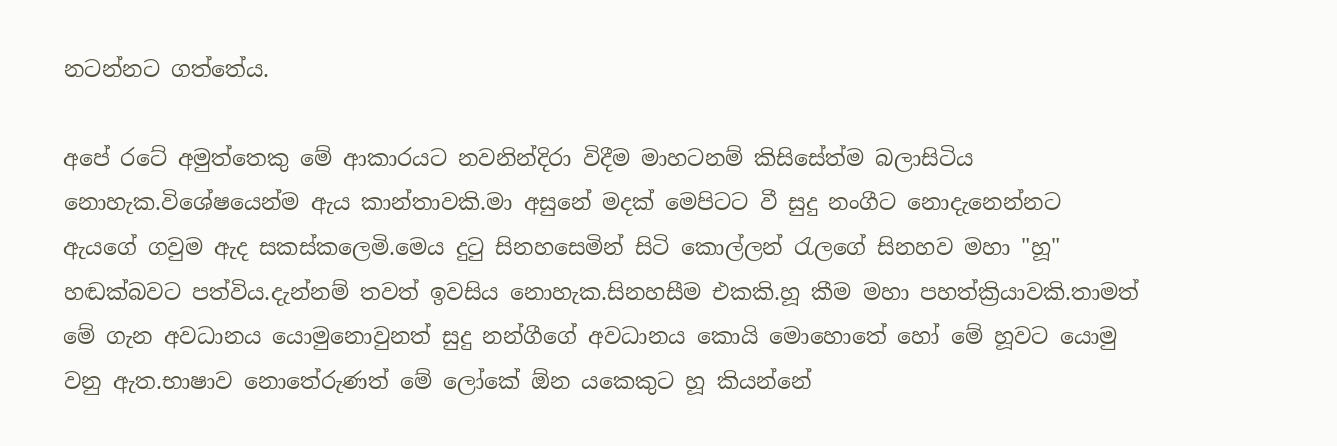නටන්නට ගත්තේය.

අපේ රටේ අමුත්තෙකු මේ ආකාරයට නවනින්දිරා විදීම මාහටනම් කිසිසේත්ම බලාසිටිය නොහැක.විශේෂයෙන්ම ඇය කාන්තාවකි.මා අසුනේ මදක් මෙපිටට වී සුදු නංගීට නොදැනෙන්නට ඇයගේ ගවුම ඇද සකස්කලෙමි.මෙය දුටු සිනහසෙමින් සිටි කොල්ලන් රැලගේ සිනහව මහා "හූ" හඬක්බවට පත්විය.දැන්නම් තවත් ඉවසිය නොහැක.සිනහසීම එකකි.හූ කීම මහා පහත්ක්‍රියාවකි.තාමත් මේ ගැන අවධානය යොමුනොවුනත් සුදු නන්ගීගේ අවධානය කොයි මොහොතේ හෝ මේ හූවට යොමු වනු ඇත.භාෂාව නොතේරුණත් මේ ලෝකේ ඕන යකෙකුට හූ කියන්නේ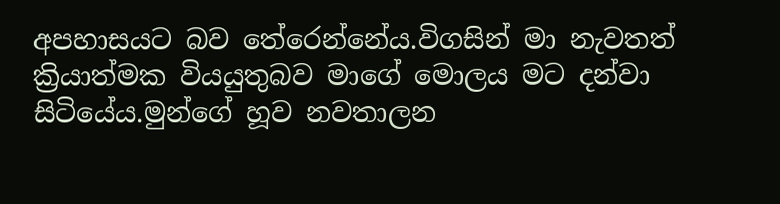අපහාසයට බව තේරෙන්නේය.විගසින් මා නැවතත් ක්‍රියාත්මක වියයුතුබව මාගේ මොලය මට දන්වා සිටියේය.මුන්ගේ හූව නවතාලන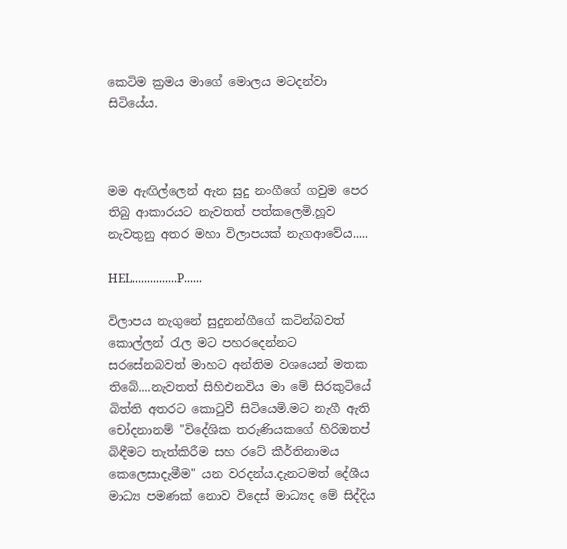කෙටිම ක්‍රමය මාගේ මොලය මටදන්වා සිටියේය.



මම ඇඟිල්ලෙන් ඇන සුදු නංගීගේ ගවුම පෙර තිබු ආකාරයට නැවතත් පත්කලෙමි.හූව නැවතුනු අතර මහා විලාපයක් නැගආවේය.....

HEL...............P......

විලාපය නැගුනේ සුදුනන්ගීගේ කටින්බවත් කොල්ලන් රැල මට පහරදෙන්නට සරසේනබවත් මාහට අන්තිම වශයෙන් මතක තිබේ....නැවතත් සිහිඑනවිය මා මේ සිරකුටියේ බිත්ති අතරට කොටුවී සිටියෙමි.මට නැගී ඇති චෝදනානම් "විදේශික තරුණියකගේ හිරිඔතප් බිඳීමට තැත්කිරීම සහ රටේ කීර්තිනාමය කෙලෙසාදැමීම" යන වරදන්ය.දැනටමත් දේශීය මාධ්‍ය පමණක් නොව විදෙස් මාධ්‍යද මේ සිද්දිය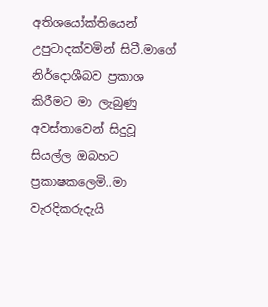අතිශයෝක්තියෙන් උපුටාදක්වමින් සිටී.මාගේ නිර්දොශීබව ප්‍රකාශ කිරීමට මා ලැබුණු අවස්තාවෙන් සිදුවූ සියල්ල ඔබහට ප්‍රකාෂකලෙමි..මා වැරදිකරුදැයි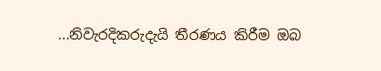...නිවැරදිකරුදැයි තීරණය කිරීම ඔබ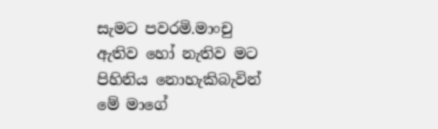සැමට පවරමි.මාංචු ඇතිව හෝ නැතිව මට පිහිනිය නොහැකිබැවින් මේ මාගේ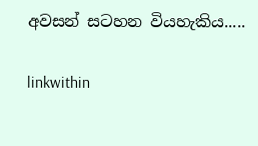අවසන් සටහන වියහැකිය.....

linkwithin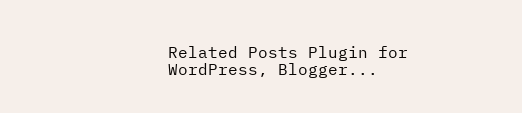Related Posts Plugin for WordPress, Blogger...